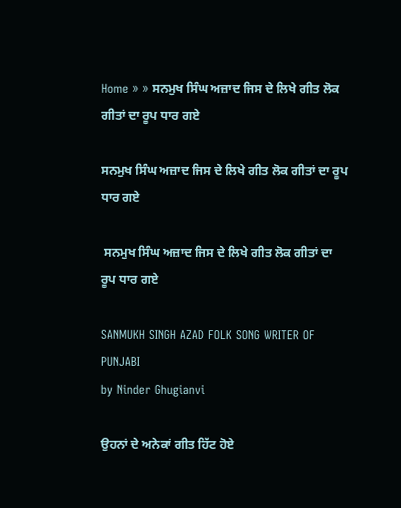Home » » ਸਨਮੁਖ ਸਿੰਘ ਅਜ਼ਾਦ ਜਿਸ ਦੇ ਲਿਖੇ ਗੀਤ ਲੋਕ ਗੀਤਾਂ ਦਾ ਰੂਪ ਧਾਰ ਗਏ

ਸਨਮੁਖ ਸਿੰਘ ਅਜ਼ਾਦ ਜਿਸ ਦੇ ਲਿਖੇ ਗੀਤ ਲੋਕ ਗੀਤਾਂ ਦਾ ਰੂਪ ਧਾਰ ਗਏ

 ਸਨਮੁਖ ਸਿੰਘ ਅਜ਼ਾਦ ਜਿਸ ਦੇ ਲਿਖੇ ਗੀਤ ਲੋਕ ਗੀਤਾਂ ਦਾ ਰੂਪ ਧਾਰ ਗਏ

SANMUKH SINGH AZAD FOLK SONG WRITER OF PUNJABI
by Ninder Ghugianvi

ਉਹਨਾਂ ਦੇ ਅਨੇਕਾਂ ਗੀਤ ਹਿੱਟ ਹੋਏ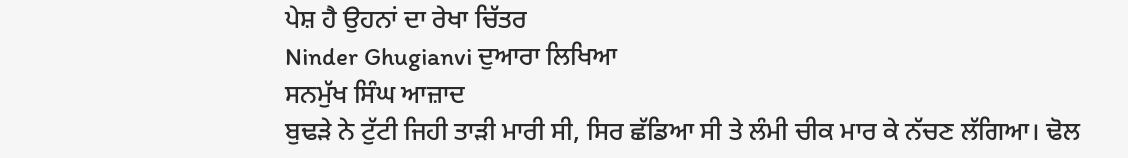ਪੇਸ਼ ਹੈ ਉਹਨਾਂ ਦਾ ਰੇਖਾ ਚਿੱਤਰ
Ninder Ghugianvi ਦੁਆਰਾ ਲਿਖਿਆ
ਸਨਮੁੱਖ ਸਿੰਘ ਆਜ਼ਾਦ
ਬੁਢੜੇ ਨੇ ਟੁੱਟੀ ਜਿਹੀ ਤਾੜੀ ਮਾਰੀ ਸੀ, ਸਿਰ ਛੱਡਿਆ ਸੀ ਤੇ ਲੰਮੀ ਚੀਕ ਮਾਰ ਕੇ ਨੱਚਣ ਲੱਗਿਆ। ਢੋਲ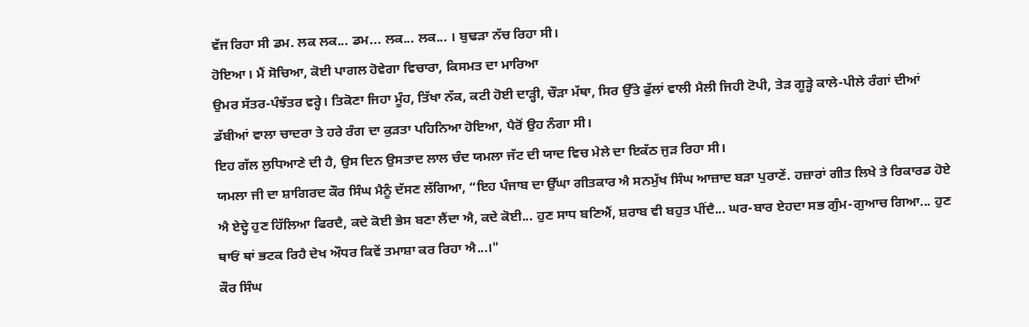ਵੱਜ ਰਿਹਾ ਸੀ ਡਮ. ਲਕ ਲਕ... ਡਮ... ਲਕ... ਲਕ... । ਬੁਢੜਾ ਨੱਚ ਰਿਹਾ ਸੀ।
ਹੋਇਆ। ਮੈਂ ਸੋਚਿਆ, ਕੋਈ ਪਾਗਲ ਹੋਵੇਗਾ ਵਿਚਾਰਾ, ਕਿਸਮਤ ਦਾ ਮਾਰਿਆ
ਉਮਰ ਸੱਤਰ-ਪੰਝੱਤਰ ਵਰ੍ਹੇ। ਤਿਕੋਣਾ ਜਿਹਾ ਮੂੰਹ, ਤਿੱਖਾ ਨੱਕ, ਕਟੀ ਹੋਈ ਦਾੜ੍ਹੀ, ਚੌੜਾ ਮੱਥਾ, ਸਿਰ ਉੱਤੇ ਫੁੱਲਾਂ ਵਾਲੀ ਮੈਲੀ ਜਿਹੀ ਟੋਪੀ, ਤੇੜ ਗੂੜ੍ਹੇ ਕਾਲੇ-ਪੀਲੇ ਰੰਗਾਂ ਦੀਆਂ ਡੱਬੀਆਂ ਵਾਲਾ ਚਾਦਰਾ ਤੇ ਹਰੇ ਰੰਗ ਦਾ ਕੁੜਤਾ ਪਹਿਨਿਆ ਹੋਇਆ, ਪੈਰੋਂ ਉਹ ਨੰਗਾ ਸੀ।
ਇਹ ਗੱਲ ਲੁਧਿਆਣੇ ਦੀ ਹੈ, ਉਸ ਦਿਨ ਉਸਤਾਦ ਲਾਲ ਚੰਦ ਯਮਲਾ ਜੱਟ ਦੀ ਯਾਦ ਵਿਚ ਮੇਲੇ ਦਾ ਇਕੱਠ ਜੁੜ ਰਿਹਾ ਸੀ।
ਯਮਲਾ ਜੀ ਦਾ ਸ਼ਾਗਿਰਦ ਕੌਰ ਸਿੰਘ ਮੈਨੂੰ ਦੱਸਣ ਲੱਗਿਆ, “ਇਹ ਪੰਜਾਬ ਦਾ ਉੱਘਾ ਗੀਤਕਾਰ ਐ ਸਨਮੁੱਖ ਸਿੰਘ ਆਜ਼ਾਦ ਬੜਾ ਪੁਰਾਣੇਂ. ਹਜ਼ਾਰਾਂ ਗੀਤ ਲਿਖੇ ਤੇ ਰਿਕਾਰਡ ਹੋਏ ਐ ਏਦ੍ਹੇ ਹੁਣ ਹਿੱਲਿਆ ਫਿਰਦੈ, ਕਦੇ ਕੋਈ ਭੇਸ ਬਣਾ ਲੈਂਦਾ ਐ, ਕਦੇ ਕੋਈ... ਹੁਣ ਸਾਧ ਬਣਿਐਂ, ਸ਼ਰਾਬ ਵੀ ਬਹੁਤ ਪੀਂਦੈ... ਘਰ-ਬਾਰ ਏਹਦਾ ਸਭ ਗੁੰਮ-ਗੁਆਚ ਗਿਆ... ਹੁਣ ਥਾਓਂ ਥਾਂ ਭਟਕ ਰਿਹੈ ਦੇਖ ਔਧਰ ਕਿਵੇਂ ਤਮਾਸ਼ਾ ਕਰ ਰਿਹਾ ਐ...।"
ਕੌਰ ਸਿੰਘ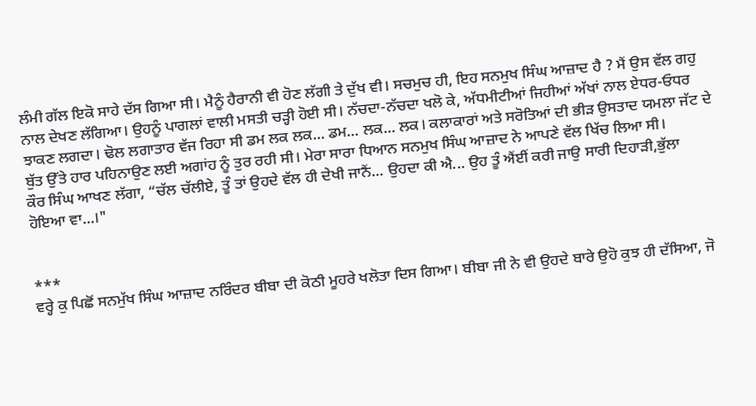ਲੰਮੀ ਗੱਲ ਇਕੋ ਸਾਹੇ ਦੱਸ ਗਿਆ ਸੀ। ਮੈਨੂੰ ਹੈਰਾਨੀ ਵੀ ਹੋਣ ਲੱਗੀ ਤੇ ਦੁੱਖ ਵੀ। ਸਚਮੁਚ ਹੀ, ਇਹ ਸਨਮੁਖ ਸਿੰਘ ਆਜ਼ਾਦ ਹੈ ? ਮੈਂ ਉਸ ਵੱਲ ਗਹੁ ਨਾਲ ਦੇਖਣ ਲੱਗਿਆ। ਉਹਨੂੰ ਪਾਗਲਾਂ ਵਾਲੀ ਮਸਤੀ ਚੜ੍ਹੀ ਹੋਈ ਸੀ। ਨੱਚਦਾ-ਨੱਚਦਾ ਖਲੋ ਕੇ, ਅੱਧਮੀਟੀਆਂ ਜਿਹੀਆਂ ਅੱਖਾਂ ਨਾਲ ਏਧਰ-ਓਧਰ ਝਾਕਣ ਲਗਦਾ। ਢੋਲ ਲਗਾਤਾਰ ਵੱਜ ਰਿਹਾ ਸੀ ਡਮ ਲਕ ਲਕ... ਡਮ... ਲਕ... ਲਕ। ਕਲਾਕਾਰਾਂ ਅਤੇ ਸਰੋਤਿਆਂ ਦੀ ਭੀੜ ਉਸਤਾਦ ਯਮਲਾ ਜੱਟ ਦੇ ਬੁੱਤ ਉੱਤੇ ਹਾਰ ਪਹਿਨਾਉਣ ਲਈ ਅਗਾਂਹ ਨੂੰ ਤੁਰ ਰਹੀ ਸੀ। ਮੇਰਾ ਸਾਰਾ ਧਿਆਨ ਸਨਮੁਖ ਸਿੰਘ ਆਜ਼ਾਦ ਨੇ ਆਪਣੇ ਵੱਲ ਖਿੱਚ ਲਿਆ ਸੀ।
ਕੌਰ ਸਿੰਘ ਆਖਣ ਲੱਗਾ, “ਚੱਲ ਚੱਲੀਏ, ਤੂੰ ਤਾਂ ਉਹਦੇ ਵੱਲ ਹੀ ਦੇਖੀ ਜਾਨੈਂ... ਉਹਦਾ ਕੀ ਐ... ਉਹ ਤੂੰ ਐਂਈਂ ਕਰੀ ਜਾਉ ਸਾਰੀ ਦਿਹਾੜੀ,ਭੁੱਲਾ ਹੋਇਆ ਵਾ...।"


***
ਵਰ੍ਹੇ ਕੁ ਪਿਛੋਂ ਸਨਮੁੱਖ ਸਿੰਘ ਆਜ਼ਾਦ ਨਰਿੰਦਰ ਬੀਬਾ ਦੀ ਕੋਠੀ ਮੂਹਰੇ ਖਲੋਤਾ ਦਿਸ ਗਿਆ। ਬੀਬਾ ਜੀ ਨੇ ਵੀ ਉਹਦੇ ਬਾਰੇ ਉਹੋ ਕੁਝ ਹੀ ਦੱਸਿਆ, ਜੋ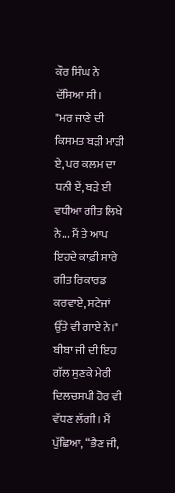ਕੌਰ ਸਿੰਘ ਨੇ ਦੱਸਿਆ ਸੀ।
"ਮਰ ਜਾਣੇ ਦੀ ਕਿਸਮਤ ਬੜੀ ਮਾੜੀ ਏ, ਪਰ ਕਲਮ ਦਾ ਧਨੀ ਏਂ, ਬੜੇ ਈ ਵਧੀਆ ਗੀਤ ਲਿਖੇ ਨੇ... ਮੈਂ ਤੇ ਆਪ ਇਹਦੇ ਕਾਫ਼ੀ ਸਾਰੇ ਗੀਤ ਰਿਕਾਰਡ ਕਰਵਾਏ, ਸਟੇਜਾਂ ਉੱਤੇ ਵੀ ਗਾਏ ਨੇ।"
ਬੀਬਾ ਜੀ ਦੀ ਇਹ ਗੱਲ ਸੁਣਕੇ ਮੇਰੀ ਦਿਲਚਸਪੀ ਹੋਰ ਵੀ ਵੱਧਣ ਲੱਗੀ। ਮੈਂ ਪੁੱਛਿਆ, “ਭੈਣ ਜੀ,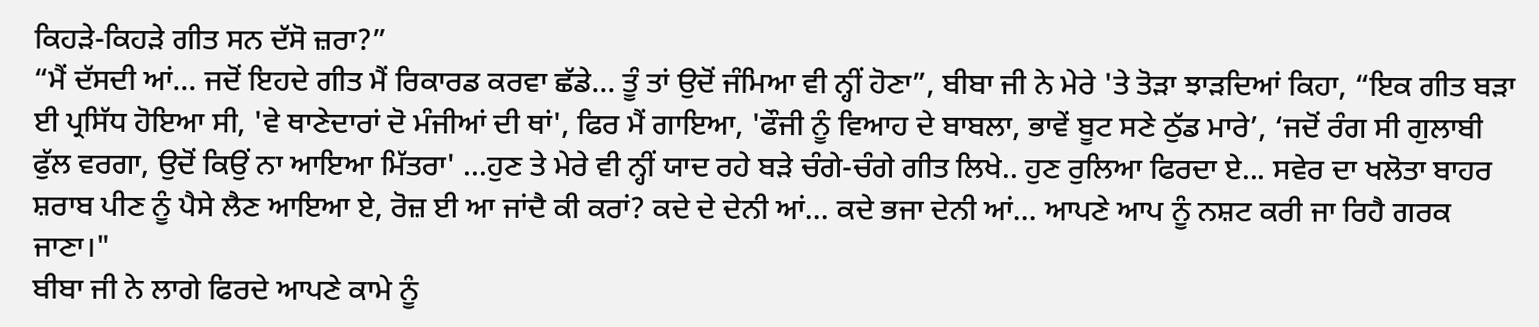ਕਿਹੜੇ-ਕਿਹੜੇ ਗੀਤ ਸਨ ਦੱਸੋ ਜ਼ਰਾ?”
“ਮੈਂ ਦੱਸਦੀ ਆਂ... ਜਦੋਂ ਇਹਦੇ ਗੀਤ ਮੈਂ ਰਿਕਾਰਡ ਕਰਵਾ ਛੱਡੇ... ਤੂੰ ਤਾਂ ਉਦੋਂ ਜੰਮਿਆ ਵੀ ਨ੍ਹੀਂ ਹੋਣਾ”, ਬੀਬਾ ਜੀ ਨੇ ਮੇਰੇ 'ਤੇ ਤੋੜਾ ਝਾੜਦਿਆਂ ਕਿਹਾ, “ਇਕ ਗੀਤ ਬੜਾ ਈ ਪ੍ਰਸਿੱਧ ਹੋਇਆ ਸੀ, 'ਵੇ ਥਾਣੇਦਾਰਾਂ ਦੋ ਮੰਜੀਆਂ ਦੀ ਥਾਂ', ਫਿਰ ਮੈਂ ਗਾਇਆ, 'ਫੌਜੀ ਨੂੰ ਵਿਆਹ ਦੇ ਬਾਬਲਾ, ਭਾਵੇਂ ਬੂਟ ਸਣੇ ਠੁੱਡ ਮਾਰੇ’, ‘ਜਦੋਂ ਰੰਗ ਸੀ ਗੁਲਾਬੀ ਫੁੱਲ ਵਰਗਾ, ਉਦੋਂ ਕਿਉਂ ਨਾ ਆਇਆ ਮਿੱਤਰਾ' ...ਹੁਣ ਤੇ ਮੇਰੇ ਵੀ ਨ੍ਹੀਂ ਯਾਦ ਰਹੇ ਬੜੇ ਚੰਗੇ-ਚੰਗੇ ਗੀਤ ਲਿਖੇ.. ਹੁਣ ਰੁਲਿਆ ਫਿਰਦਾ ਏ... ਸਵੇਰ ਦਾ ਖਲੋਤਾ ਬਾਹਰ ਸ਼ਰਾਬ ਪੀਣ ਨੂੰ ਪੈਸੇ ਲੈਣ ਆਇਆ ਏ, ਰੋਜ਼ ਈ ਆ ਜਾਂਦੈ ਕੀ ਕਰਾਂ? ਕਦੇ ਦੇ ਦੇਨੀ ਆਂ... ਕਦੇ ਭਜਾ ਦੇਨੀ ਆਂ... ਆਪਣੇ ਆਪ ਨੂੰ ਨਸ਼ਟ ਕਰੀ ਜਾ ਰਿਹੈ ਗਰਕ ਜਾਣਾ।"
ਬੀਬਾ ਜੀ ਨੇ ਲਾਗੇ ਫਿਰਦੇ ਆਪਣੇ ਕਾਮੇ ਨੂੰ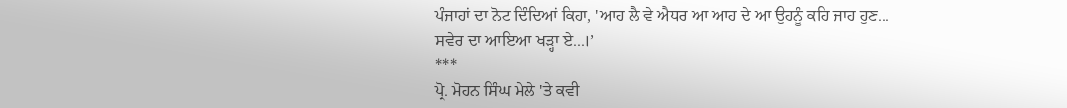ਪੰਜਾਹਾਂ ਦਾ ਨੋਟ ਦਿੰਦਿਆਂ ਕਿਹਾ, 'ਆਹ ਲੈ ਵੇ ਐਧਰ ਆ ਆਹ ਦੇ ਆ ਉਹਨੂੰ ਕਹਿ ਜਾਹ ਹੁਣ... ਸਵੇਰ ਦਾ ਆਇਆ ਖੜ੍ਹਾ ਏ...।’
***
ਪ੍ਰੋ. ਮੋਹਨ ਸਿੰਘ ਮੇਲੇ 'ਤੇ ਕਵੀ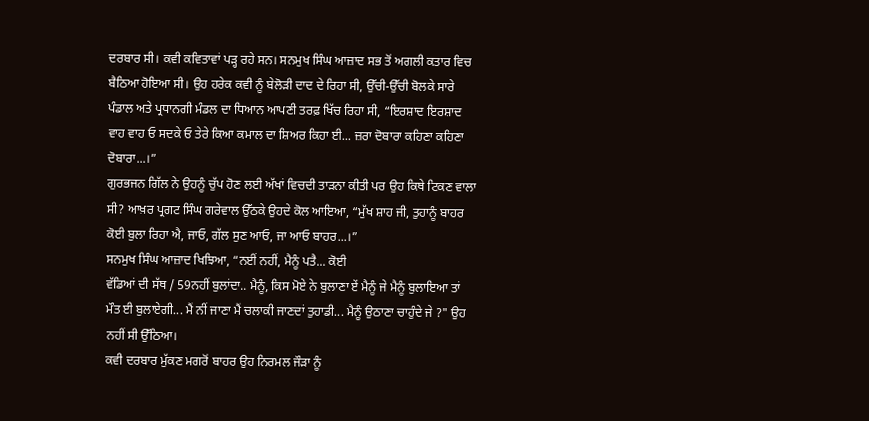ਦਰਬਾਰ ਸੀ। ਕਵੀ ਕਵਿਤਾਵਾਂ ਪੜ੍ਹ ਰਹੇ ਸਨ। ਸਨਮੁਖ ਸਿੰਘ ਆਜ਼ਾਦ ਸਭ ਤੋਂ ਅਗਲੀ ਕਤਾਰ ਵਿਚ ਬੈਠਿਆ ਹੋਇਆ ਸੀ। ਉਹ ਹਰੇਕ ਕਵੀ ਨੂੰ ਬੇਲੋੜੀ ਦਾਦ ਦੇ ਰਿਹਾ ਸੀ, ਉੱਚੀ-ਉੱਚੀ ਬੋਲਕੇ ਸਾਰੇ ਪੰਡਾਲ ਅਤੇ ਪ੍ਰਧਾਨਗੀ ਮੰਡਲ ਦਾ ਧਿਆਨ ਆਪਣੀ ਤਰਫ਼ ਖਿੱਚ ਰਿਹਾ ਸੀ, “ਇਰਸ਼ਾਦ ਇਰਸ਼ਾਦ ਵਾਹ ਵਾਹ ਓ ਸਦਕੇ ਓ ਤੇਰੇ ਕਿਆ ਕਮਾਲ ਦਾ ਸ਼ਿਅਰ ਕਿਹਾ ਈ... ਜ਼ਰਾ ਦੋਬਾਰਾ ਕਹਿਣਾ ਕਹਿਣਾ ਦੋਬਾਰਾ...।”
ਗੁਰਭਜਨ ਗਿੱਲ ਨੇ ਉਹਨੂੰ ਚੁੱਪ ਹੋਣ ਲਈ ਅੱਖਾਂ ਵਿਚਦੀ ਤਾੜਨਾ ਕੀਤੀ ਪਰ ਉਹ ਕਿਥੇ ਟਿਕਣ ਵਾਲਾ ਸੀ? ਆਖ਼ਰ ਪ੍ਰਗਟ ਸਿੰਘ ਗਰੇਵਾਲ ਉੱਠਕੇ ਉਹਦੇ ਕੋਲ ਆਇਆ, “ਮੁੱਖ ਸ਼ਾਹ ਜੀ, ਤੁਹਾਨੂੰ ਬਾਹਰ ਕੋਈ ਬੁਲਾ ਰਿਹਾ ਐ, ਜਾਓ, ਗੱਲ ਸੁਣ ਆਓ, ਜਾ ਆਓ ਬਾਹਰ...।”
ਸਨਮੁਖ ਸਿੰਘ ਆਜ਼ਾਦ ਖਿਝਿਆ, “ਨਈਂ ਨਹੀਂ, ਮੈਨੂੰ ਪਤੈ... ਕੋਈ
ਵੱਡਿਆਂ ਦੀ ਸੱਥ / 59ਨਹੀਂ ਬੁਲਾਂਦਾ.. ਮੈਨੂੰ, ਕਿਸ ਮੋਏ ਨੇ ਬੁਲਾਣਾ ਏਂ ਮੈਨੂੰ ਜੇ ਮੈਨੂੰ ਬੁਲਾਇਆ ਤਾਂ ਮੌਤ ਈ ਬੁਲਾਏਗੀ... ਮੈਂ ਨੀਂ ਜਾਣਾ ਮੈਂ ਚਲਾਕੀ ਜਾਣਦਾਂ ਤੁਹਾਡੀ... ਮੈਨੂੰ ਉਠਾਣਾ ਚਾਹੁੰਦੇ ਜੇ ?" ਉਹ ਨਹੀਂ ਸੀ ਉੱਠਿਆ।
ਕਵੀ ਦਰਬਾਰ ਮੁੱਕਣ ਮਗਰੋਂ ਬਾਹਰ ਉਹ ਨਿਰਮਲ ਜੌੜਾ ਨੂੰ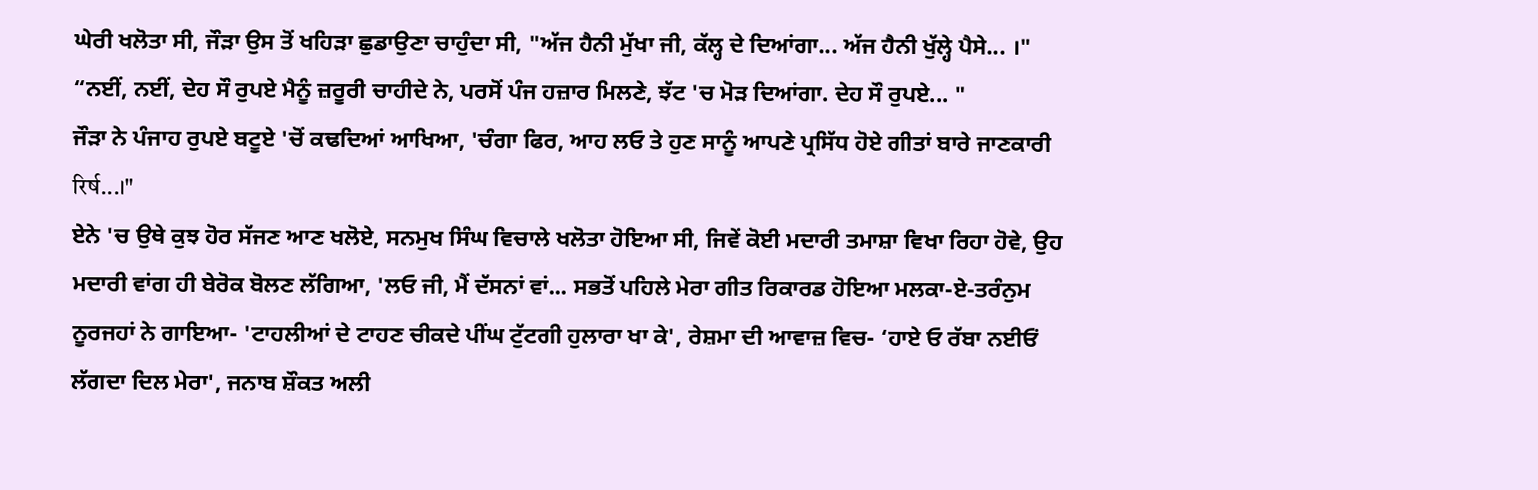ਘੇਰੀ ਖਲੋਤਾ ਸੀ, ਜੌੜਾ ਉਸ ਤੋਂ ਖਹਿੜਾ ਛੁਡਾਉਣਾ ਚਾਹੁੰਦਾ ਸੀ, "ਅੱਜ ਹੈਨੀ ਮੁੱਖਾ ਜੀ, ਕੱਲ੍ਹ ਦੇ ਦਿਆਂਗਾ... ਅੱਜ ਹੈਨੀ ਖੁੱਲ੍ਹੇ ਪੈਸੇ... ।"
“ਨਈਂ, ਨਈਂ, ਦੇਹ ਸੌ ਰੁਪਏ ਮੈਨੂੰ ਜ਼ਰੂਰੀ ਚਾਹੀਦੇ ਨੇ, ਪਰਸੋਂ ਪੰਜ ਹਜ਼ਾਰ ਮਿਲਣੇ, ਝੱਟ 'ਚ ਮੋੜ ਦਿਆਂਗਾ. ਦੇਹ ਸੌ ਰੁਪਏ... "
ਜੌੜਾ ਨੇ ਪੰਜਾਹ ਰੁਪਏ ਬਟੂਏ 'ਚੋਂ ਕਢਦਿਆਂ ਆਖਿਆ, 'ਚੰਗਾ ਫਿਰ, ਆਹ ਲਓ ਤੇ ਹੁਣ ਸਾਨੂੰ ਆਪਣੇ ਪ੍ਰਸਿੱਧ ਹੋਏ ਗੀਤਾਂ ਬਾਰੇ ਜਾਣਕਾਰੀ रिर्ष...।"
ਏਨੇ 'ਚ ਉਥੇ ਕੁਝ ਹੋਰ ਸੱਜਣ ਆਣ ਖਲੋਏ, ਸਨਮੁਖ ਸਿੰਘ ਵਿਚਾਲੇ ਖਲੋਤਾ ਹੋਇਆ ਸੀ, ਜਿਵੇਂ ਕੋਈ ਮਦਾਰੀ ਤਮਾਸ਼ਾ ਵਿਖਾ ਰਿਹਾ ਹੋਵੇ, ਉਹ ਮਦਾਰੀ ਵਾਂਗ ਹੀ ਬੇਰੋਕ ਬੋਲਣ ਲੱਗਿਆ, 'ਲਓ ਜੀ, ਮੈਂ ਦੱਸਨਾਂ ਵਾਂ... ਸਭਤੋਂ ਪਹਿਲੇ ਮੇਰਾ ਗੀਤ ਰਿਕਾਰਡ ਹੋਇਆ ਮਲਕਾ-ਏ-ਤਰੰਨੁਮ ਨੂਰਜਹਾਂ ਨੇ ਗਾਇਆ- 'ਟਾਹਲੀਆਂ ਦੇ ਟਾਹਣ ਚੀਕਦੇ ਪੀਂਘ ਟੁੱਟਗੀ ਹੁਲਾਰਾ ਖਾ ਕੇ', ਰੇਸ਼ਮਾ ਦੀ ਆਵਾਜ਼ ਵਿਚ- ‘ਹਾਏ ਓ ਰੱਬਾ ਨਈਓਂ ਲੱਗਦਾ ਦਿਲ ਮੇਰਾ', ਜਨਾਬ ਸ਼ੌਕਤ ਅਲੀ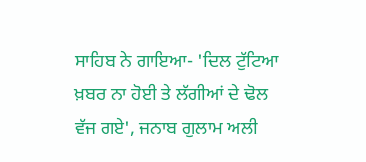ਸਾਹਿਬ ਨੇ ਗਾਇਆ- 'ਦਿਲ ਟੁੱਟਿਆ ਖ਼ਬਰ ਨਾ ਹੋਈ ਤੇ ਲੱਗੀਆਂ ਦੇ ਢੋਲ ਵੱਜ ਗਏ', ਜਨਾਬ ਗੁਲਾਮ ਅਲੀ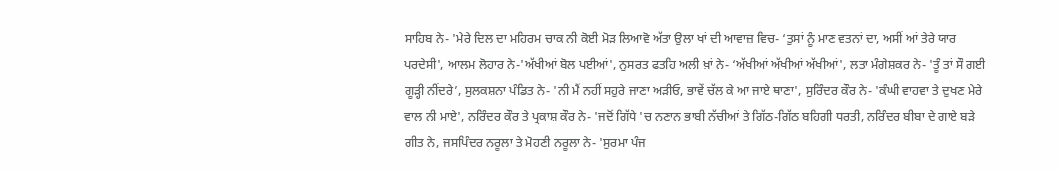ਸਾਹਿਬ ਨੇ- 'ਮੇਰੇ ਦਿਲ ਦਾ ਮਹਿਰਮ ਚਾਕ ਨੀ ਕੋਈ ਮੋੜ ਲਿਆਵੋ ਅੱਤਾ ਉਲਾ ਖਾਂ ਦੀ ਆਵਾਜ਼ ਵਿਚ- ‘ਤੁਸਾਂ ਨੂੰ ਮਾਣ ਵਤਨਾਂ ਦਾ, ਅਸੀਂ ਆਂ ਤੇਰੇ ਯਾਰ ਪਰਦੇਸੀ', ਆਲਮ ਲੋਹਾਰ ਨੇ-'ਅੱਖੀਆਂ ਬੋਲ ਪਈਆਂ', ਨੁਸਰਤ ਫਤਹਿ ਅਲੀ ਖ਼ਾਂ ਨੇ- ‘ਅੱਖੀਆਂ ਅੱਖੀਆਂ ਅੱਖੀਆਂ', ਲਤਾ ਮੰਗੇਸ਼ਕਰ ਨੇ- 'ਤੂੰ ਤਾਂ ਸੌ ਗਈ ਗੂੜ੍ਹੀ ਨੀਂਦਰੇ’, ਸੁਲਕਸ਼ਨਾ ਪੰਡਿਤ ਨੇ- 'ਨੀ ਮੈਂ ਨਹੀਂ ਸਹੁਰੇ ਜਾਣਾ ਅੜੀਓ, ਭਾਵੇਂ ਚੱਲ ਕੇ ਆ ਜਾਏ ਥਾਣਾ', ਸੁਰਿੰਦਰ ਕੌਰ ਨੇ- 'ਕੰਘੀ ਵਾਹਵਾ ਤੇ ਦੁਖਣ ਮੇਰੇ ਵਾਲ ਨੀ ਮਾਏ', ਨਰਿੰਦਰ ਕੌਰ ਤੇ ਪ੍ਰਕਾਸ਼ ਕੌਰ ਨੇ- 'ਜਦੋਂ ਗਿੱਧੇ 'ਚ ਨਣਾਨ ਭਾਬੀ ਨੱਚੀਆਂ ਤੇ ਗਿੱਠ-ਗਿੱਠ ਬਹਿਗੀ ਧਰਤੀ, ਨਰਿੰਦਰ ਬੀਬਾ ਦੇ ਗਾਏ ਬੜੇ ਗੀਤ ਨੇ, ਜਸਪਿੰਦਰ ਨਰੂਲਾ ਤੇ ਮੋਹਣੀ ਨਰੂਲਾ ਨੇ- 'ਸੁਰਮਾ ਪੰਜ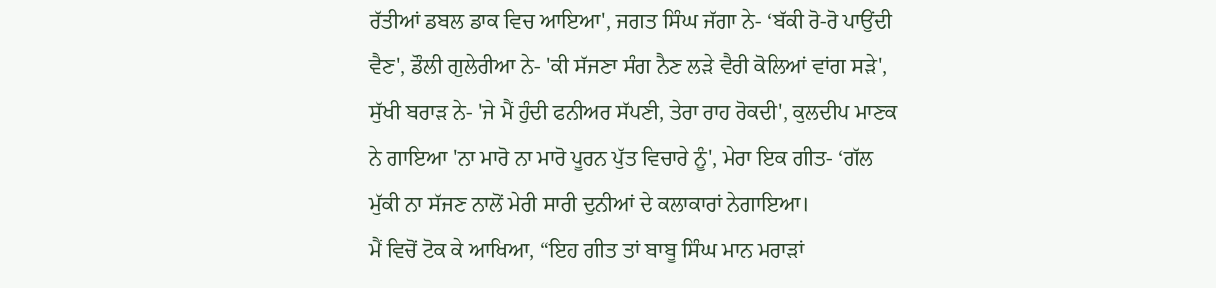ਰੱਤੀਆਂ ਡਬਲ ਡਾਕ ਵਿਚ ਆਇਆ', ਜਗਤ ਸਿੰਘ ਜੱਗਾ ਨੇ- ‘ਬੱਕੀ ਰੋ-ਰੋ ਪਾਉਂਦੀ ਵੈਣ', ਡੌਲੀ ਗੁਲੇਰੀਆ ਨੇ- 'ਕੀ ਸੱਜਣਾ ਸੰਗ ਨੈਣ ਲੜੇ ਵੈਰੀ ਕੋਲਿਆਂ ਵਾਂਗ ਸੜੇ', ਸੁੱਖੀ ਬਰਾੜ ਨੇ- 'ਜੇ ਮੈਂ ਹੁੰਦੀ ਫਨੀਅਰ ਸੱਪਣੀ, ਤੇਰਾ ਰਾਹ ਰੋਕਦੀ', ਕੁਲਦੀਪ ਮਾਣਕ ਨੇ ਗਾਇਆ 'ਨਾ ਮਾਰੋ ਨਾ ਮਾਰੋ ਪੂਰਨ ਪੁੱਤ ਵਿਚਾਰੇ ਨੂੰ', ਮੇਰਾ ਇਕ ਗੀਤ- ‘ਗੱਲ ਮੁੱਕੀ ਨਾ ਸੱਜਣ ਨਾਲੋਂ ਮੇਰੀ ਸਾਰੀ ਦੁਨੀਆਂ ਦੇ ਕਲਾਕਾਰਾਂ ਨੇਗਾਇਆ।
ਮੈਂ ਵਿਚੋਂ ਟੋਕ ਕੇ ਆਖਿਆ, “ਇਹ ਗੀਤ ਤਾਂ ਬਾਬੂ ਸਿੰਘ ਮਾਨ ਮਰਾੜਾਂ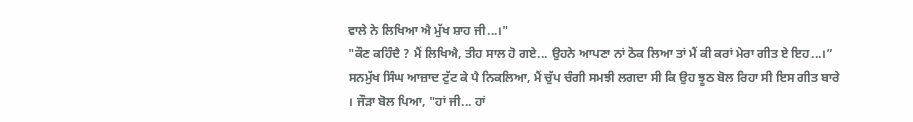ਵਾਲੇ ਨੇ ਲਿਖਿਆ ਐ ਮੁੱਖ ਸ਼ਾਹ ਜੀ...।"
"ਕੌਣ ਕਹਿੰਦੈ ? ਮੈਂ ਲਿਖਿਐ, ਤੀਹ ਸਾਲ ਹੋ ਗਏ... ਉਹਨੇ ਆਪਣਾ ਨਾਂ ਠੋਕ ਲਿਆ ਤਾਂ ਮੈਂ ਕੀ ਕਰਾਂ ਮੇਰਾ ਗੀਤ ਏ ਇਹ...।” ਸਨਮੁੱਖ ਸਿੰਘ ਆਜ਼ਾਦ ਟੁੱਟ ਕੇ ਪੈ ਨਿਕਲਿਆ, ਮੈਂ ਚੁੱਪ ਚੰਗੀ ਸਮਝੀ ਲਗਦਾ ਸੀ ਕਿ ਉਹ ਝੂਠ ਬੋਲ ਰਿਹਾ ਸੀ ਇਸ ਗੀਤ ਬਾਰੇ । ਜੌੜਾ ਬੋਲ ਪਿਆ, "ਹਾਂ ਜੀ... ਹਾਂ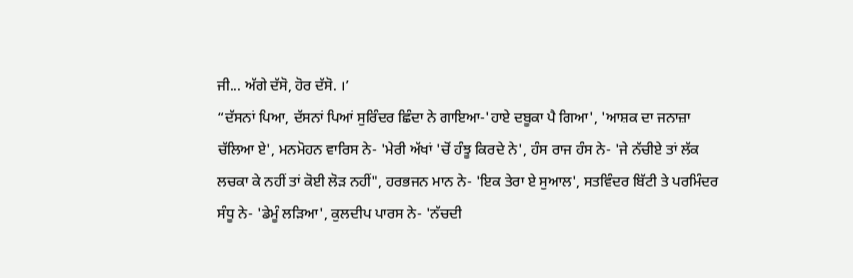ਜੀ... ਅੱਗੇ ਦੱਸੋ, ਹੋਰ ਦੱਸੋ. ।’
“ਦੱਸਨਾਂ ਪਿਆ, ਦੱਸਨਾਂ ਪਿਆਂ ਸੁਰਿੰਦਰ ਛਿੰਦਾ ਨੇ ਗਾਇਆ-'ਹਾਏ ਦਬੂਕਾ ਪੈ ਗਿਆ', 'ਆਸ਼ਕ ਦਾ ਜਨਾਜ਼ਾ ਚੱਲਿਆ ਏ', ਮਨਮੋਹਨ ਵਾਰਿਸ ਨੇ- 'ਮੇਰੀ ਅੱਖਾਂ 'ਚੋਂ ਹੰਝੂ ਕਿਰਦੇ ਨੇ', ਹੰਸ ਰਾਜ ਹੰਸ ਨੇ- 'ਜੇ ਨੱਚੀਏ ਤਾਂ ਲੱਕ ਲਚਕਾ ਕੇ ਨਹੀਂ ਤਾਂ ਕੋਈ ਲੋੜ ਨਹੀਂ", ਹਰਭਜਨ ਮਾਨ ਨੇ- 'ਇਕ ਤੇਰਾ ਏ ਸੁਆਲ', ਸਤਵਿੰਦਰ ਬਿੱਟੀ ਤੇ ਪਰਮਿੰਦਰ ਸੰਧੂ ਨੇ- 'ਡੇਮੂੰ ਲੜਿਆ', ਕੁਲਦੀਪ ਪਾਰਸ ਨੇ- 'ਨੱਚਦੀ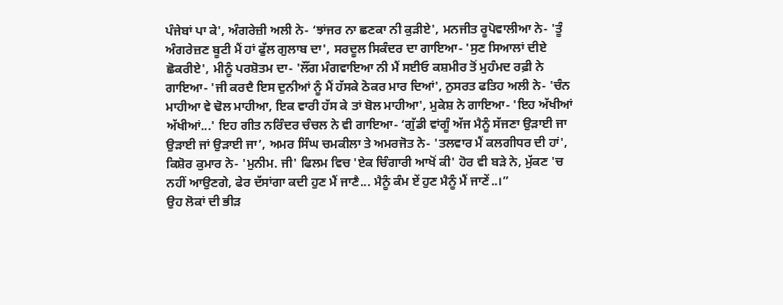ਪੰਜੇਬਾਂ ਪਾ ਕੇ', ਅੰਗਰੇਜ਼ੀ ਅਲੀ ਨੇ- ‘ਝਾਂਜਰ ਨਾ ਛਣਕਾ ਨੀ ਕੁੜੀਏ', ਮਨਜੀਤ ਰੂਪੋਵਾਲੀਆ ਨੇ- 'ਤੂੰ ਅੰਗਰੇਜ਼ਣ ਬੂਟੀ ਮੈਂ ਹਾਂ ਫੁੱਲ ਗੁਲਾਬ ਦਾ', ਸਰਦੂਲ ਸਿਕੰਦਰ ਦਾ ਗਾਇਆ- 'ਸੁਣ ਸਿਆਲਾਂ ਦੀਏ ਛੋਕਰੀਏ', ਮੀਨੂੰ ਪਰਸ਼ੋਤਮ ਦਾ- 'ਲੌਂਗ ਮੰਗਵਾਇਆ ਨੀ ਮੈਂ ਸਈਓ ਕਸ਼ਮੀਰ ਤੋਂ ਮੁਹੰਮਦ ਰਫ਼ੀ ਨੇ ਗਾਇਆ- 'ਜੀ ਕਰਦੈ ਇਸ ਦੁਨੀਆਂ ਨੂੰ ਮੈਂ ਹੱਸਕੇ ਠੋਕਰ ਮਾਰ ਦਿਆਂ', ਨੁਸਰਤ ਫਤਿਹ ਅਲੀ ਨੇ- 'ਚੰਨ ਮਾਹੀਆ ਵੇ ਢੋਲ ਮਾਹੀਆ, ਇਕ ਵਾਰੀ ਹੱਸ ਕੇ ਤਾਂ ਬੋਲ ਮਾਹੀਆ', ਮੁਕੇਸ਼ ਨੇ ਗਾਇਆ- 'ਇਹ ਅੱਖੀਆਂ ਅੱਖੀਆਂ...' ਇਹ ਗੀਤ ਨਰਿੰਦਰ ਚੰਚਲ ਨੇ ਵੀ ਗਾਇਆ- ‘ਗੁੱਡੀ ਵਾਂਗੂੰ ਅੱਜ ਮੈਨੂੰ ਸੱਜਣਾ ਉੜਾਈ ਜਾ ਉੜਾਈ ਜਾਂ ਉੜਾਈ ਜਾ’, ਅਮਰ ਸਿੰਘ ਚਮਕੀਲਾ ਤੇ ਅਮਰਜੋਤ ਨੇ- 'ਤਲਵਾਰ ਮੈਂ ਕਲਗੀਧਰ ਦੀ ਹਾਂ', ਕਿਸ਼ੋਰ ਕੁਮਾਰ ਨੇ- 'ਮੁਨੀਮ. ਜੀ' ਫਿਲਮ ਵਿਚ 'ਏਕ ਚਿੰਗਾਰੀ ਆਖੋਂ ਕੀ' ਹੋਰ ਵੀ ਬੜੇ ਨੇ, ਮੁੱਕਣ 'ਚ ਨਹੀਂ ਆਉਣਗੇ, ਫੇਰ ਦੱਸਾਂਗਾ ਕਦੀ ਹੁਣ ਮੈਂ ਜਾਣੈ... ਮੈਨੂੰ ਕੰਮ ਏਂ ਹੁਣ ਮੈਨੂੰ ਮੈਂ ਜਾਣੇਂ..।”
ਉਹ ਲੋਕਾਂ ਦੀ ਭੀੜ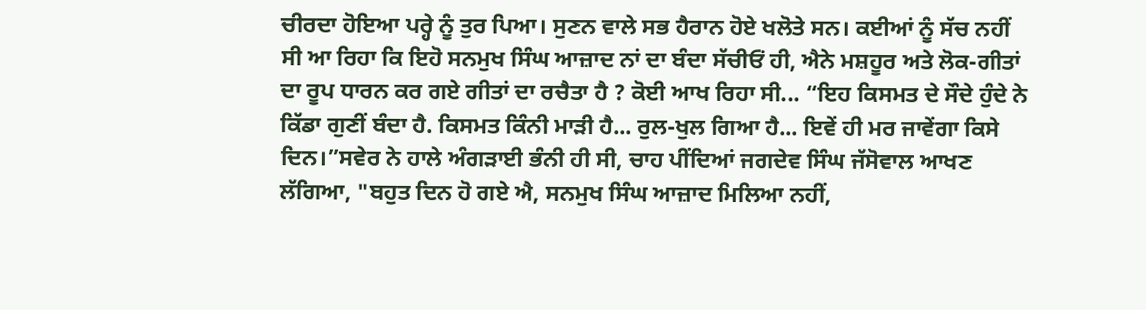ਚੀਰਦਾ ਹੋਇਆ ਪਰ੍ਹੇ ਨੂੰ ਤੁਰ ਪਿਆ। ਸੁਣਨ ਵਾਲੇ ਸਭ ਹੈਰਾਨ ਹੋਏ ਖਲੋਤੇ ਸਨ। ਕਈਆਂ ਨੂੰ ਸੱਚ ਨਹੀਂ ਸੀ ਆ ਰਿਹਾ ਕਿ ਇਹੋ ਸਨਮੁਖ ਸਿੰਘ ਆਜ਼ਾਦ ਨਾਂ ਦਾ ਬੰਦਾ ਸੱਚੀਓਂ ਹੀ, ਐਨੇ ਮਸ਼ਹੂਰ ਅਤੇ ਲੋਕ-ਗੀਤਾਂ ਦਾ ਰੂਪ ਧਾਰਨ ਕਰ ਗਏ ਗੀਤਾਂ ਦਾ ਰਚੈਤਾ ਹੈ ? ਕੋਈ ਆਖ ਰਿਹਾ ਸੀ... “ਇਹ ਕਿਸਮਤ ਦੇ ਸੌਦੇ ਹੁੰਦੇ ਨੇ ਕਿੱਡਾ ਗੁਣੀਂ ਬੰਦਾ ਹੈ. ਕਿਸਮਤ ਕਿੰਨੀ ਮਾੜੀ ਹੈ... ਰੁਲ-ਖੁਲ ਗਿਆ ਹੈ... ਇਵੇਂ ਹੀ ਮਰ ਜਾਵੇਂਗਾ ਕਿਸੇ ਦਿਨ।”ਸਵੇਰ ਨੇ ਹਾਲੇ ਅੰਗੜਾਈ ਭੰਨੀ ਹੀ ਸੀ, ਚਾਹ ਪੀਂਦਿਆਂ ਜਗਦੇਵ ਸਿੰਘ ਜੱਸੋਵਾਲ ਆਖਣ ਲੱਗਿਆ, "ਬਹੁਤ ਦਿਨ ਹੋ ਗਏ ਐ, ਸਨਮੁਖ ਸਿੰਘ ਆਜ਼ਾਦ ਮਿਲਿਆ ਨਹੀਂ,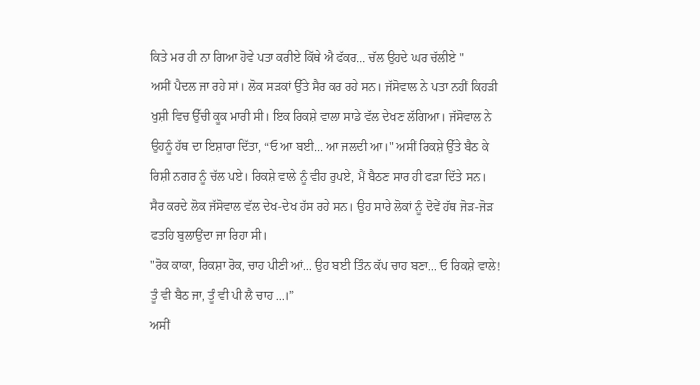ਕਿਤੇ ਮਰ ਹੀ ਨਾ ਗਿਆ ਹੋਵੇ ਪਤਾ ਕਰੀਏ ਕਿੱਥੇ ਐ ਫੱਕਰ... ਚੱਲ ਉਹਦੇ ਘਰ ਚੱਲੀਏ "
ਅਸੀਂ ਪੈਦਲ ਜਾ ਰਹੇ ਸਾਂ। ਲੋਕ ਸੜਕਾਂ ਉੱਤੇ ਸੈਰ ਕਰ ਰਹੇ ਸਨ। ਜੱਸੋਵਾਲ ਨੇ ਪਤਾ ਨਹੀਂ ਕਿਹੜੀ ਖੁਸ਼ੀ ਵਿਚ ਉੱਚੀ ਕੂਕ ਮਾਰੀ ਸੀ। ਇਕ ਰਿਕਸ਼ੇ ਵਾਲਾ ਸਾਡੇ ਵੱਲ ਦੇਖਣ ਲੱਗਿਆ। ਜੱਸੋਵਾਲ ਨੇ ਉਹਨੂੰ ਹੱਥ ਦਾ ਇਸ਼ਾਰਾ ਦਿੱਤਾ, “ਓ ਆ ਬਈ... ਆ ਜਲਦੀ ਆ।" ਅਸੀਂ ਰਿਕਸ਼ੇ ਉੱਤੇ ਬੈਠ ਕੇ ਰਿਸ਼ੀ ਨਗਰ ਨੂੰ ਚੱਲ ਪਏ। ਰਿਕਸ਼ੇ ਵਾਲੇ ਨੂੰ ਵੀਹ ਰੁਪਏ, ਮੈਂ ਬੈਠਣ ਸਾਰ ਹੀ ਫੜਾ ਦਿੱਤੇ ਸਨ। ਸੈਰ ਕਰਦੇ ਲੋਕ ਜੱਸੋਵਾਲ ਵੱਲ ਦੇਖ-ਦੇਖ ਹੱਸ ਰਹੇ ਸਨ। ਉਹ ਸਾਰੇ ਲੋਕਾਂ ਨੂੰ ਦੋਵੇਂ ਹੱਥ ਜੋੜ-ਜੋੜ ਫਤਹਿ ਬੁਲਾਉਂਦਾ ਜਾ ਰਿਹਾ ਸੀ।
"ਰੋਕ ਕਾਕਾ, ਰਿਕਸ਼ਾ ਰੋਕ, ਚਾਹ ਪੀਣੀ ਆਂ... ਉਹ ਬਈ ਤਿੰਨ ਕੱਪ ਚਾਹ ਬਣਾ... ਓ ਰਿਕਸ਼ੇ ਵਾਲੇ! ਤੂੰ ਵੀ ਬੈਠ ਜਾ, ਤੂੰ ਵੀ ਪੀ ਲੈ ਚਾਹ ...।”
ਅਸੀਂ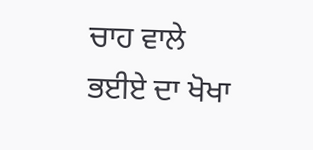ਚਾਹ ਵਾਲੇ ਭਈਏ ਦਾ ਖੋਖਾ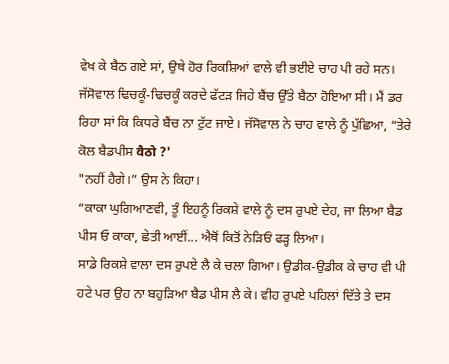ਵੇਖ ਕੇ ਬੈਠ ਗਏ ਸਾਂ, ਉਥੇ ਹੋਰ ਰਿਕਸ਼ਿਆਂ ਵਾਲੇ ਵੀ ਭਈਏ ਚਾਹ ਪੀ ਰਹੇ ਸਨ। ਜੱਸੋਵਾਲ ਢਿਚਕੂੰ-ਢਿਚਕੂੰ ਕਰਦੇ ਫੱਟੜ ਜਿਹੇ ਬੈਂਚ ਉੱਤੇ ਬੈਠਾ ਹੋਇਆ ਸੀ। ਮੈਂ ਡਰ ਰਿਹਾ ਸਾਂ ਕਿ ਕਿਧਰੇ ਬੈਂਚ ਨਾ ਟੁੱਟ ਜਾਏ। ਜੱਸੋਵਾਲ ਨੇ ਚਾਹ ਵਾਲੇ ਨੂੰ ਪੁੱਛਿਆ, “ਤੇਰੇ ਕੋਲ ਬੈਡਪੀਸ वैठो ?'
"ਨਹੀਂ ਹੈਗੇ।” ਉਸ ਨੇ ਕਿਹਾ।
“ਕਾਕਾ ਘੁਗਿਆਣਵੀ, ਤੂੰ ਇਹਨੂੰ ਰਿਕਸ਼ੇ ਵਾਲੇ ਨੂੰ ਦਸ ਰੁਪਏ ਦੇਹ, ਜਾ ਲਿਆ ਬੈਡ ਪੀਸ ਓ ਕਾਕਾ, ਛੇਤੀ ਆਈਂ... ਐਥੋਂ ਕਿਤੋਂ ਨੇੜਿਓਂ ਫੜ੍ਹ ਲਿਆ।
ਸਾਡੇ ਰਿਕਸ਼ੇ ਵਾਲਾ ਦਸ ਰੁਪਏ ਲੈ ਕੇ ਚਲਾ ਗਿਆ। ਉਡੀਕ-ਉਡੀਕ ਕੇ ਚਾਹ ਵੀ ਪੀ ਹਟੇ ਪਰ ਉਹ ਨਾ ਬਹੁੜਿਆ ਬੈਡ ਪੀਸ ਲੈ ਕੇ। ਵੀਹ ਰੁਪਏ ਪਹਿਲਾਂ ਦਿੱਤੇ ਤੇ ਦਸ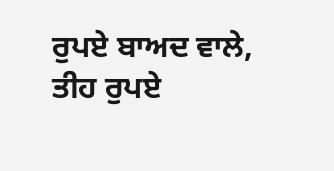ਰੁਪਏ ਬਾਅਦ ਵਾਲੇ, ਤੀਹ ਰੁਪਏ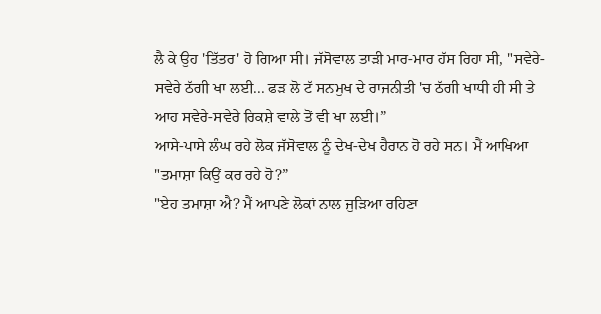ਲੈ ਕੇ ਉਹ 'ਤਿੱਤਰ' ਹੋ ਗਿਆ ਸੀ। ਜੱਸੋਵਾਲ ਤਾੜੀ ਮਾਰ-ਮਾਰ ਹੱਸ ਰਿਹਾ ਸੀ, "ਸਵੇਰੇ-ਸਵੇਰੇ ਠੱਗੀ ਖਾ ਲਈ... ਫੜ ਲੋ ਟੱ ਸਨਮੁਖ ਦੇ ਰਾਜਨੀਤੀ 'ਚ ਠੱਗੀ ਖਾਧੀ ਹੀ ਸੀ ਤੇ ਆਹ ਸਵੇਰੇ-ਸਵੇਰੇ ਰਿਕਸ਼ੇ ਵਾਲੇ ਤੋਂ ਵੀ ਖਾ ਲਈ।”
ਆਸੇ-ਪਾਸੇ ਲੰਘ ਰਹੇ ਲੋਕ ਜੱਸੋਵਾਲ ਨੂੰ ਦੇਖ-ਦੇਖ ਹੈਰਾਨ ਹੋ ਰਹੇ ਸਨ। ਮੈਂ ਆਖਿਆ "ਤਮਾਸ਼ਾ ਕਿਉਂ ਕਰ ਰਹੇ ਹੋ?”
"ਏਹ ਤਮਾਸ਼ਾ ਐ? ਮੈਂ ਆਪਣੇ ਲੋਕਾਂ ਨਾਲ ਜੁੜਿਆ ਰਹਿਣਾ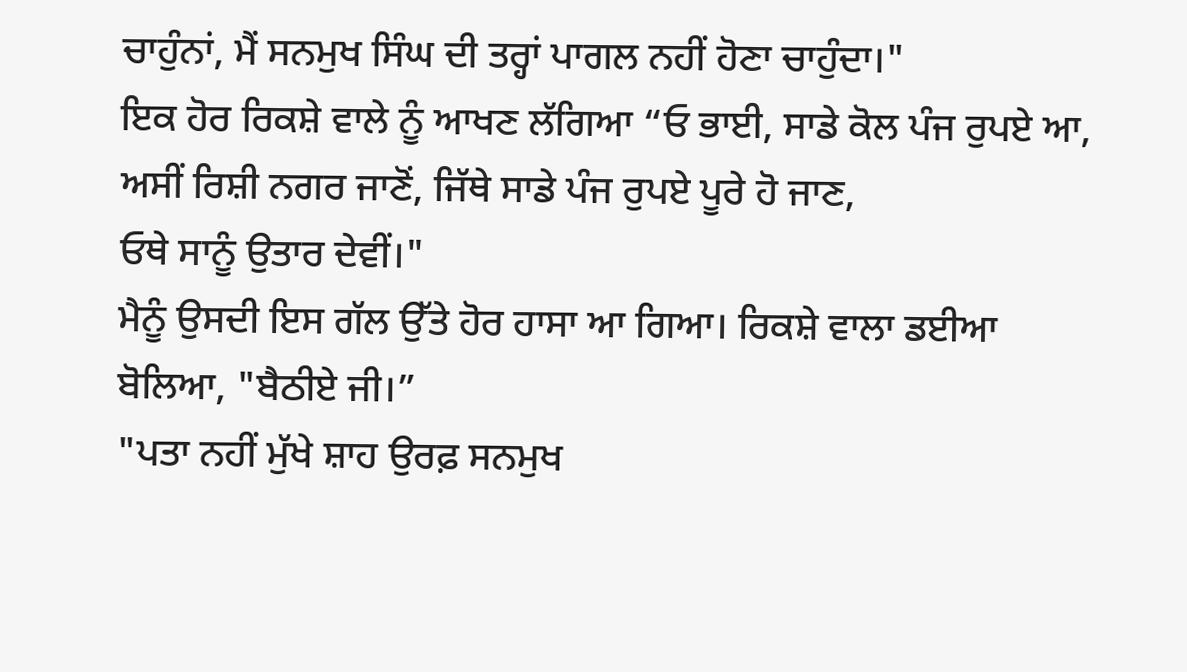ਚਾਹੁੰਨਾਂ, ਮੈਂ ਸਨਮੁਖ ਸਿੰਘ ਦੀ ਤਰ੍ਹਾਂ ਪਾਗਲ ਨਹੀਂ ਹੋਣਾ ਚਾਹੁੰਦਾ।"
ਇਕ ਹੋਰ ਰਿਕਸ਼ੇ ਵਾਲੇ ਨੂੰ ਆਖਣ ਲੱਗਿਆ “ਓ ਭਾਈ, ਸਾਡੇ ਕੋਲ ਪੰਜ ਰੁਪਏ ਆ, ਅਸੀਂ ਰਿਸ਼ੀ ਨਗਰ ਜਾਣੋਂ, ਜਿੱਥੇ ਸਾਡੇ ਪੰਜ ਰੁਪਏ ਪੂਰੇ ਹੋ ਜਾਣ,
ਓਥੇ ਸਾਨੂੰ ਉਤਾਰ ਦੇਵੀਂ।"
ਮੈਨੂੰ ਉਸਦੀ ਇਸ ਗੱਲ ਉੱਤੇ ਹੋਰ ਹਾਸਾ ਆ ਗਿਆ। ਰਿਕਸ਼ੇ ਵਾਲਾ ਡਈਆ ਬੋਲਿਆ, "ਬੈਠੀਏ ਜੀ।”
"ਪਤਾ ਨਹੀਂ ਮੁੱਖੇ ਸ਼ਾਹ ਉਰਫ਼ ਸਨਮੁਖ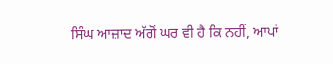ਸਿੰਘ ਆਜ਼ਾਦ ਅੱਗੋਂ ਘਰ ਵੀ ਹੈ ਕਿ ਨਹੀਂ, ਆਪਾਂ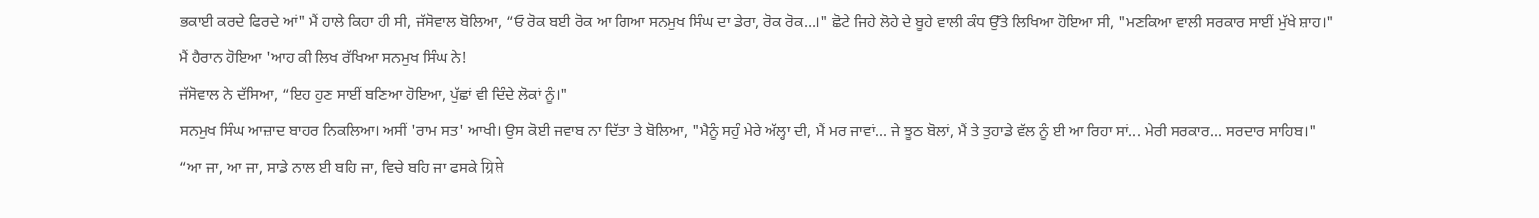ਭਕਾਈ ਕਰਦੇ ਫਿਰਦੇ ਆਂ" ਮੈਂ ਹਾਲੇ ਕਿਹਾ ਹੀ ਸੀ, ਜੱਸੋਵਾਲ ਬੋਲਿਆ, “ਓ ਰੋਕ ਬਈ ਰੋਕ ਆ ਗਿਆ ਸਨਮੁਖ ਸਿੰਘ ਦਾ ਡੇਰਾ, ਰੋਕ ਰੋਕ...।" ਛੋਟੇ ਜਿਹੇ ਲੋਹੇ ਦੇ ਬੂਹੇ ਵਾਲੀ ਕੰਧ ਉੱਤੇ ਲਿਖਿਆ ਹੋਇਆ ਸੀ, "ਮਣਕਿਆ ਵਾਲੀ ਸਰਕਾਰ ਸਾਈਂ ਮੁੱਖੇ ਸ਼ਾਹ।"
ਮੈਂ ਹੈਰਾਨ ਹੋਇਆ 'ਆਹ ਕੀ ਲਿਖ ਰੱਖਿਆ ਸਨਮੁਖ ਸਿੰਘ ਨੇ!
ਜੱਸੋਵਾਲ ਨੇ ਦੱਸਿਆ, “ਇਹ ਹੁਣ ਸਾਈਂ ਬਣਿਆ ਹੋਇਆ, ਪੁੱਛਾਂ ਵੀ ਦਿੰਦੇ ਲੋਕਾਂ ਨੂੰ।"
ਸਨਮੁਖ ਸਿੰਘ ਆਜ਼ਾਦ ਬਾਹਰ ਨਿਕਲਿਆ। ਅਸੀਂ 'ਰਾਮ ਸਤ' ਆਖੀ। ਉਸ ਕੋਈ ਜਵਾਬ ਨਾ ਦਿੱਤਾ ਤੇ ਬੋਲਿਆ, "ਮੈਨੂੰ ਸਹੁੰ ਮੇਰੇ ਅੱਲ੍ਹਾ ਦੀ, ਮੈਂ ਮਰ ਜਾਵਾਂ... ਜੇ ਝੂਠ ਬੋਲਾਂ, ਮੈਂ ਤੇ ਤੁਹਾਡੇ ਵੱਲ ਨੂੰ ਈ ਆ ਰਿਹਾ ਸਾਂ... ਮੇਰੀ ਸਰਕਾਰ... ਸਰਦਾਰ ਸਾਹਿਬ।"
“ਆ ਜਾ, ਆ ਜਾ, ਸਾਡੇ ਨਾਲ ਈ ਬਹਿ ਜਾ, ਵਿਚੇ ਬਹਿ ਜਾ ਫਸਕੇ ग्रिप्ते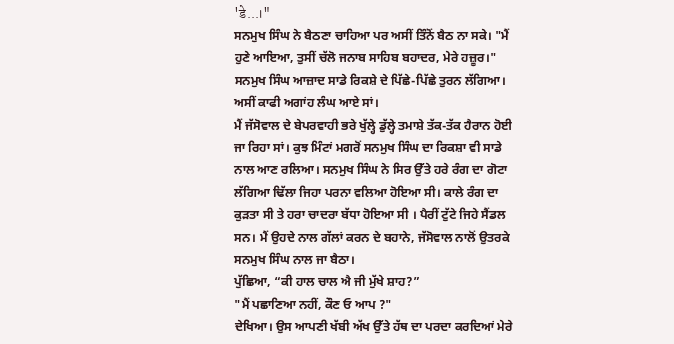'डे...।"
ਸਨਮੁਖ ਸਿੰਘ ਨੇ ਬੈਠਣਾ ਚਾਹਿਆ ਪਰ ਅਸੀਂ ਤਿੰਨੋਂ ਬੈਠ ਨਾ ਸਕੇ। "ਮੈਂ ਹੁਣੇ ਆਇਆ, ਤੁਸੀਂ ਚੱਲੋ ਜਨਾਬ ਸਾਹਿਬ ਬਹਾਦਰ, ਮੇਰੇ ਹਜ਼ੂਰ।" ਸਨਮੁਖ ਸਿੰਘ ਆਜ਼ਾਦ ਸਾਡੇ ਰਿਕਸ਼ੇ ਦੇ ਪਿੱਛੇ-ਪਿੱਛੇ ਤੁਰਨ ਲੱਗਿਆ। ਅਸੀਂ ਕਾਫੀ ਅਗਾਂਹ ਲੰਘ ਆਏ ਸਾਂ।
ਮੈਂ ਜੱਸੋਵਾਲ ਦੇ ਬੇਪਰਵਾਹੀ ਭਰੇ ਖੁੱਲ੍ਹੇ ਡੁੱਲ੍ਹੇ ਤਮਾਸ਼ੇ ਤੱਕ-ਤੱਕ ਹੈਰਾਨ ਹੋਈ ਜਾ ਰਿਹਾ ਸਾਂ। ਕੁਝ ਮਿੰਟਾਂ ਮਗਰੋਂ ਸਨਮੁਖ ਸਿੰਘ ਦਾ ਰਿਕਸ਼ਾ ਵੀ ਸਾਡੇ ਨਾਲ ਆਣ ਰਲਿਆ। ਸਨਮੁਖ ਸਿੰਘ ਨੇ ਸਿਰ ਉੱਤੇ ਹਰੇ ਰੰਗ ਦਾ ਗੋਟਾ ਲੱਗਿਆ ਢਿੱਲਾ ਜਿਹਾ ਪਰਨਾ ਵਲਿਆ ਹੋਇਆ ਸੀ। ਕਾਲੇ ਰੰਗ ਦਾ ਕੁੜਤਾ ਸੀ ਤੇ ਹਰਾ ਚਾਦਰਾ ਬੱਧਾ ਹੋਇਆ ਸੀ । ਪੈਰੀਂ ਟੁੱਟੇ ਜਿਹੇ ਸੈਂਡਲ ਸਨ। ਮੈਂ ਉਹਦੇ ਨਾਲ ਗੱਲਾਂ ਕਰਨ ਦੇ ਬਹਾਨੇ, ਜੱਸੋਵਾਲ ਨਾਲੋਂ ਉਤਰਕੇ ਸਨਮੁਖ ਸਿੰਘ ਨਾਲ ਜਾ ਬੈਠਾ।
ਪੁੱਛਿਆ, “ਕੀ ਹਾਲ ਚਾਲ ਐ ਜੀ ਮੁੱਖੇ ਸ਼ਾਹ?”
"ਮੈਂ ਪਛਾਣਿਆ ਨਹੀਂ, ਕੌਣ ਓ ਆਪ ?"
ਦੇਖਿਆ। ਉਸ ਆਪਣੀ ਖੱਬੀ ਅੱਖ ਉੱਤੇ ਹੱਥ ਦਾ ਪਰਦਾ ਕਰਦਿਆਂ ਮੇਰੇ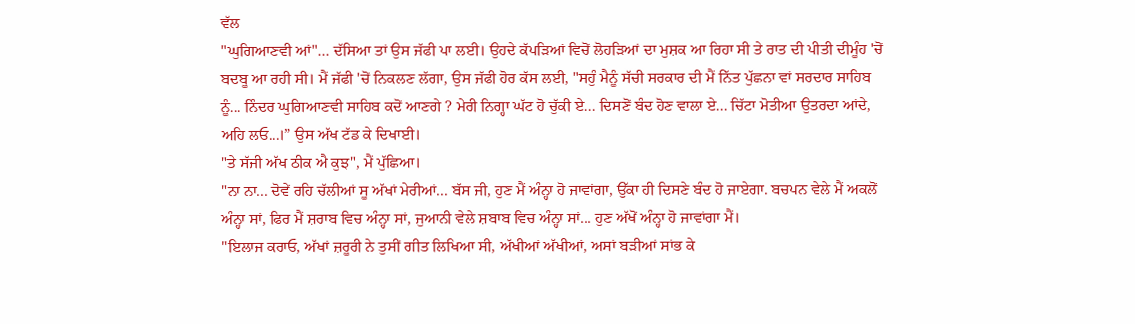ਵੱਲ
"ਘੁਗਿਆਣਵੀ ਆਂ"... ਦੱਸਿਆ ਤਾਂ ਉਸ ਜੱਫੀ ਪਾ ਲਈ। ਉਹਦੇ ਕੱਪੜਿਆਂ ਵਿਚੋਂ ਲੋਹੜਿਆਂ ਦਾ ਮੁਸ਼ਕ ਆ ਰਿਹਾ ਸੀ ਤੇ ਰਾਤ ਦੀ ਪੀਤੀ ਦੀਮੂੰਹ 'ਚੋਂ ਬਦਬੂ ਆ ਰਹੀ ਸੀ। ਮੈਂ ਜੱਫੀ 'ਚੋਂ ਨਿਕਲਣ ਲੱਗਾ, ਉਸ ਜੱਫੀ ਹੋਰ ਕੱਸ ਲਈ, "ਸਹੁੰ ਮੈਨੂੰ ਸੱਚੀ ਸਰਕਾਰ ਦੀ ਮੈਂ ਨਿੱਤ ਪੁੱਛਨਾ ਵਾਂ ਸਰਦਾਰ ਸਾਹਿਬ ਨੂੰ... ਨਿੰਦਰ ਘੁਗਿਆਣਵੀ ਸਾਹਿਬ ਕਦੋਂ ਆਣਗੇ ? ਮੇਰੀ ਨਿਗ੍ਹਾ ਘੱਟ ਹੋ ਚੁੱਕੀ ਏ... ਦਿਸਣੋਂ ਬੰਦ ਹੋਣ ਵਾਲਾ ਏ... ਚਿੱਟਾ ਮੋਤੀਆ ਉਤਰਦਾ ਆਂਦੇ, ਅਹਿ ਲਓ...।” ਉਸ ਅੱਖ ਟੱਡ ਕੇ ਦਿਖਾਈ।
"ਤੇ ਸੱਜੀ ਅੱਖ ਠੀਕ ਐ ਕੁਝ", ਮੈਂ ਪੁੱਛਿਆ।
"ਨਾ ਨਾ... ਦੋਵੇਂ ਰਹਿ ਚੱਲੀਆਂ ਸੂ ਅੱਖਾਂ ਮੇਰੀਆਂ... ਬੱਸ ਜੀ, ਹੁਣ ਮੈਂ ਅੰਨ੍ਹਾ ਹੋ ਜਾਵਾਂਗਾ, ਉੱਕਾ ਹੀ ਦਿਸਣੇ ਬੰਦ ਹੋ ਜਾਏਗਾ. ਬਚਪਨ ਵੇਲੇ ਮੈਂ ਅਕਲੋਂ ਅੰਨ੍ਹਾ ਸਾਂ, ਫਿਰ ਮੈਂ ਸ਼ਰਾਬ ਵਿਚ ਅੰਨ੍ਹਾ ਸਾਂ, ਜੁਆਨੀ ਵੇਲੇ ਸ਼ਬਾਬ ਵਿਚ ਅੰਨ੍ਹਾ ਸਾਂ... ਹੁਣ ਅੱਖੋਂ ਅੰਨ੍ਹਾ ਹੋ ਜਾਵਾਂਗਾ ਮੈਂ।
"ਇਲਾਜ ਕਰਾਓ, ਅੱਖਾਂ ਜ਼ਰੂਰੀ ਨੇ ਤੁਸੀਂ ਗੀਤ ਲਿਖਿਆ ਸੀ, ਅੱਖੀਆਂ ਅੱਖੀਆਂ, ਅਸਾਂ ਬੜੀਆਂ ਸਾਂਭ ਕੇ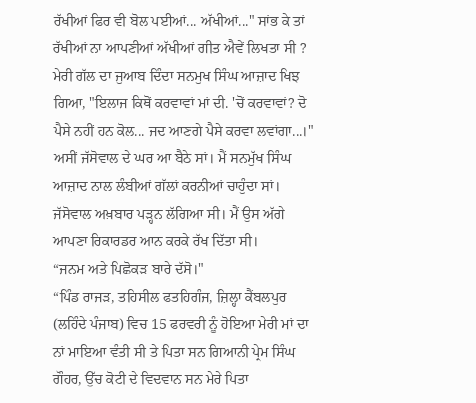ਰੱਖੀਆਂ ਫਿਰ ਵੀ ਬੋਲ ਪਈਆਂ... ਅੱਖੀਆਂ..." ਸਾਂਭ ਕੇ ਤਾਂ ਰੱਖੀਆਂ ਨਾ ਆਪਣੀਆਂ ਅੱਖੀਆਂ ਗੀਤ ਐਵੇਂ ਲਿਖਤਾ ਸੀ ?
ਮੇਰੀ ਗੱਲ ਦਾ ਜੁਆਬ ਦਿੰਦਾ ਸਨਮੁਖ ਸਿੰਘ ਆਜ਼ਾਦ ਖਿਝ ਗਿਆ, "ਇਲਾਜ ਕਿਥੋਂ ਕਰਵਾਵਾਂ ਮਾਂ ਦੀ. 'ਚੋਂ ਕਰਵਾਵਾਂ? ਦੋ ਪੈਸੇ ਨਹੀਂ ਹਨ ਕੋਲ... ਜਦ ਆਣਗੇ ਪੈਸੇ ਕਰਵਾ ਲਵਾਂਗਾ...।"
ਅਸੀਂ ਜੱਸੋਵਾਲ ਦੇ ਘਰ ਆ ਬੈਠੇ ਸਾਂ। ਮੈਂ ਸਨਮੁੱਖ ਸਿੰਘ ਆਜ਼ਾਦ ਨਾਲ ਲੰਬੀਆਂ ਗੱਲਾਂ ਕਰਨੀਆਂ ਚਾਹੁੰਦਾ ਸਾਂ। ਜੱਸੋਵਾਲ ਅਖ਼ਬਾਰ ਪੜ੍ਹਨ ਲੱਗਿਆ ਸੀ। ਮੈਂ ਉਸ ਅੱਗੇ ਆਪਣਾ ਰਿਕਾਰਡਰ ਆਨ ਕਰਕੇ ਰੱਖ ਦਿੱਤਾ ਸੀ।
“ਜਨਮ ਅਤੇ ਪਿਛੋਕੜ ਬਾਰੇ ਦੱਸੋ।"
“ਪਿੰਡ ਰਾਜੜ, ਤਹਿਸੀਲ ਫਤਹਿਗੰਜ, ਜ਼ਿਲ੍ਹਾ ਕੈਂਬਲਪੁਰ (ਲਹਿੰਦੇ ਪੰਜਾਬ) ਵਿਚ 15 ਫਰਵਰੀ ਨੂੰ ਹੋਇਆ ਮੇਰੀ ਮਾਂ ਦਾ ਨਾਂ ਮਾਇਆ ਵੰਤੀ ਸੀ ਤੇ ਪਿਤਾ ਸਨ ਗਿਆਨੀ ਪ੍ਰੇਮ ਸਿੰਘ ਗੌਹਰ, ਉੱਚ ਕੋਟੀ ਦੇ ਵਿਦਵਾਨ ਸਨ ਮੇਰੇ ਪਿਤਾ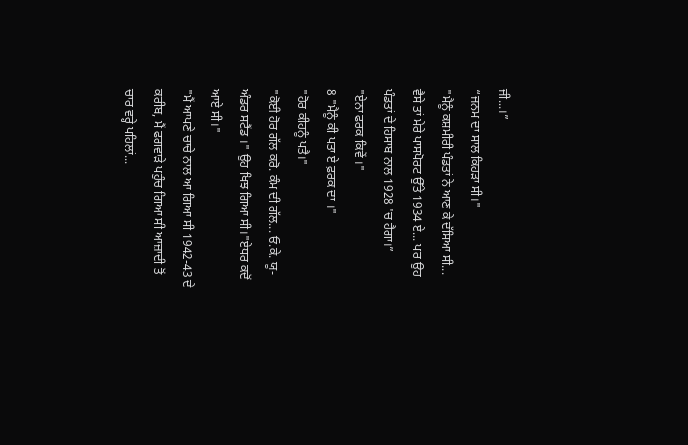ਜੀ...।”
“ਜਨਮ ਦਾ ਸਾਲ ਕਿਹੜਾ ਸੀ।"
"ਮੈਨੂੰ ਕਸ਼ਮੀਰੀ ਪੰਡਤਾਂ ਨੇ ਆਣ ਕੇ ਦੱਸਿਆ ਸੀ... ਵੈਸੇ ਤਾਂ ਮੇਰੇ ਪਾਸਪੋਰਟ ਉੱਤੇ 1934 ਏ... ਪਰ ਉਹ ਪੰਡਤਾਂ ਦੇ ਹਿਸਾਬ ਨਾਲ 1928 'ਚ ਹੈਗਾ।”
"ਏਨਾ ਫਰਕ ਕਿਵੇਂ ।"
8 "ਮੈਨੂੰ ਕੀ ਪਤਾ ਏ ਫ਼ਰਕ ਦਾ ।"
"ਹੋਰ ਕੀਹਨੂੰ ਪਤੈ।"
"ਕੋਈ ਹੋਰ ਗੱਲ ਕਰੋ. ਕੰਮ ਦੀ ਗੱਲ... ਓ.ਕੇ. ਯੂ-ਅੰਡਰ ਸਟੈਂਡ ।" ਉਹ ਖਿਝ ਗਿਆ ਸੀ।"ਏਧਰ ਕਦੋਂ ਆਏ ਸੀ।"
"ਮੈਂ ਆਪਣੇ ਚਾਚੇ ਨਾਲ ਆ ਗਿਆ ਸੀ 1942-43 ਦੇ ਕਰੀਬ, ਮੈਂ ਫਗਵਾੜੇ ਪਹੁੰਚ ਗਿਆ ਸੀ ਆਜ਼ਾਦੀ ਤੋਂ ਚਾਰ ਵਰ੍ਹੇ ਪਹਿਲਾਂ...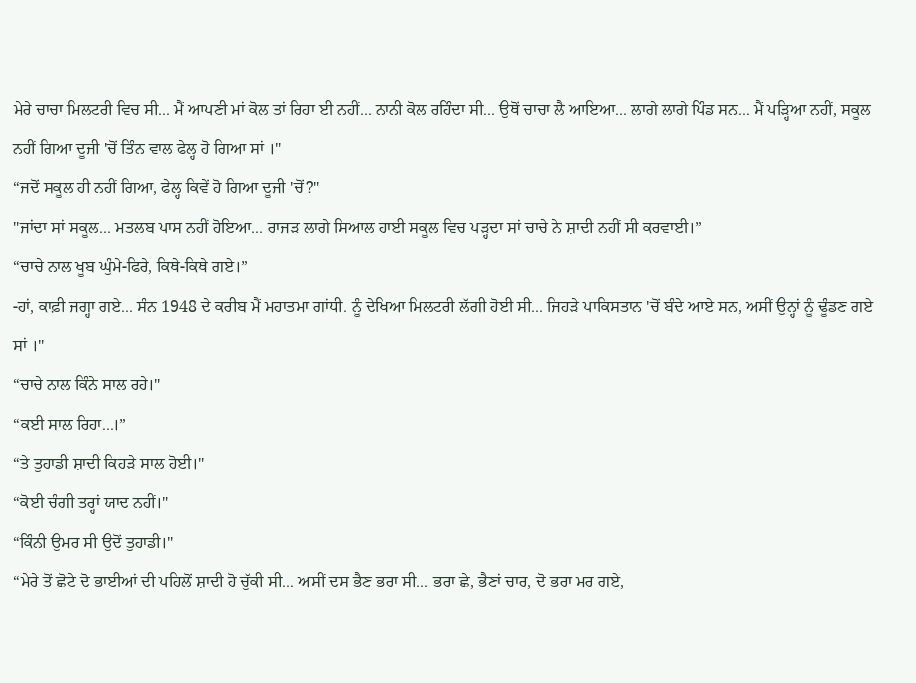ਮੇਰੇ ਚਾਚਾ ਮਿਲਟਰੀ ਵਿਚ ਸੀ... ਮੈਂ ਆਪਣੀ ਮਾਂ ਕੋਲ ਤਾਂ ਰਿਹਾ ਈ ਨਹੀਂ... ਨਾਨੀ ਕੋਲ ਰਹਿੰਦਾ ਸੀ... ਉਥੋਂ ਚਾਚਾ ਲੈ ਆਇਆ... ਲਾਗੇ ਲਾਗੇ ਪਿੰਡ ਸਨ... ਮੈਂ ਪੜ੍ਹਿਆ ਨਹੀਂ, ਸਕੂਲ ਨਹੀਂ ਗਿਆ ਦੂਜੀ 'ਚੋਂ ਤਿੰਨ ਵਾਲ ਫੇਲ੍ਹ ਹੋ ਗਿਆ ਸਾਂ ।"
“ਜਦੋਂ ਸਕੂਲ ਹੀ ਨਹੀਂ ਗਿਆ, ਫੇਲ੍ਹ ਕਿਵੇਂ ਹੋ ਗਿਆ ਦੂਜੀ 'ਚੋਂ?"
"ਜਾਂਦਾ ਸਾਂ ਸਕੂਲ... ਮਤਲਬ ਪਾਸ ਨਹੀਂ ਹੋਇਆ... ਰਾਜੜ ਲਾਗੇ ਸਿਆਲ ਹਾਈ ਸਕੂਲ ਵਿਚ ਪੜ੍ਹਦਾ ਸਾਂ ਚਾਚੇ ਨੇ ਸ਼ਾਦੀ ਨਹੀਂ ਸੀ ਕਰਵਾਈ।”
“ਚਾਚੇ ਨਾਲ ਖੂਬ ਘੁੰਮੇ-ਫਿਰੇ, ਕਿਥੇ-ਕਿਥੇ ਗਏ।”
-ਹਾਂ, ਕਾਫ਼ੀ ਜਗ੍ਹਾ ਗਏ... ਸੰਨ 1948 ਦੇ ਕਰੀਬ ਮੈਂ ਮਹਾਤਮਾ ਗਾਂਧੀ. ਨੂੰ ਦੇਖਿਆ ਮਿਲਟਰੀ ਲੱਗੀ ਹੋਈ ਸੀ... ਜਿਹੜੇ ਪਾਕਿਸਤਾਨ 'ਚੋਂ ਬੰਦੇ ਆਏ ਸਨ, ਅਸੀਂ ਉਨ੍ਹਾਂ ਨੂੰ ਢੂੰਡਣ ਗਏ ਸਾਂ ।"
“ਚਾਚੇ ਨਾਲ ਕਿੰਨੇ ਸਾਲ ਰਹੇ।"
“ਕਈ ਸਾਲ ਰਿਹਾ...।”
“ਤੇ ਤੁਹਾਡੀ ਸ਼ਾਦੀ ਕਿਹੜੇ ਸਾਲ ਹੋਈ।"
“ਕੋਈ ਚੰਗੀ ਤਰ੍ਹਾਂ ਯਾਦ ਨਹੀਂ।"
“ਕਿੰਨੀ ਉਮਰ ਸੀ ਉਦੋਂ ਤੁਹਾਡੀ।"
“ਮੇਰੇ ਤੋਂ ਛੋਟੇ ਦੋ ਭਾਈਆਂ ਦੀ ਪਹਿਲੋਂ ਸ਼ਾਦੀ ਹੋ ਚੁੱਕੀ ਸੀ... ਅਸੀਂ ਦਸ ਭੈਣ ਭਰਾ ਸੀ... ਭਰਾ ਛੇ, ਭੈਣਾਂ ਚਾਰ, ਦੋ ਭਰਾ ਮਰ ਗਏ,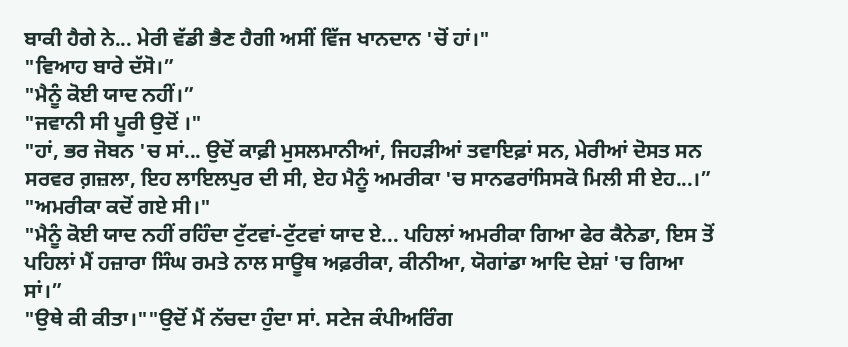ਬਾਕੀ ਹੈਗੇ ਨੇ... ਮੇਰੀ ਵੱਡੀ ਭੈਣ ਹੈਗੀ ਅਸੀਂ ਵਿੱਜ ਖਾਨਦਾਨ 'ਚੋਂ ਹਾਂ।"
"ਵਿਆਹ ਬਾਰੇ ਦੱਸੋ।”
"ਮੈਨੂੰ ਕੋਈ ਯਾਦ ਨਹੀਂ।”
"ਜਵਾਨੀ ਸੀ ਪੂਰੀ ਉਦੋਂ ।"
"ਹਾਂ, ਭਰ ਜੋਬਨ 'ਚ ਸਾਂ... ਉਦੋਂ ਕਾਫ਼ੀ ਮੁਸਲਮਾਨੀਆਂ, ਜਿਹੜੀਆਂ ਤਵਾਇਫ਼ਾਂ ਸਨ, ਮੇਰੀਆਂ ਦੋਸਤ ਸਨ ਸਰਵਰ ਗ਼ਜ਼ਲਾ, ਇਹ ਲਾਇਲਪੁਰ ਦੀ ਸੀ, ਏਹ ਮੈਨੂੰ ਅਮਰੀਕਾ 'ਚ ਸਾਨਫਰਾਂਸਿਸਕੋ ਮਿਲੀ ਸੀ ਏਹ...।”
"ਅਮਰੀਕਾ ਕਦੋਂ ਗਏ ਸੀ।"
"ਮੈਨੂੰ ਕੋਈ ਯਾਦ ਨਹੀਂ ਰਹਿੰਦਾ ਟੁੱਟਵਾਂ-ਟੁੱਟਵਾਂ ਯਾਦ ਏ... ਪਹਿਲਾਂ ਅਮਰੀਕਾ ਗਿਆ ਫੇਰ ਕੈਨੇਡਾ, ਇਸ ਤੋਂ ਪਹਿਲਾਂ ਮੈਂ ਹਜ਼ਾਰਾ ਸਿੰਘ ਰਮਤੇ ਨਾਲ ਸਾਊਥ ਅਫ਼ਰੀਕਾ, ਕੀਨੀਆ, ਯੋਗਾਂਡਾ ਆਦਿ ਦੇਸ਼ਾਂ 'ਚ ਗਿਆ ਸਾਂ।”
"ਉਥੇ ਕੀ ਕੀਤਾ।""ਉਦੋਂ ਮੈਂ ਨੱਚਦਾ ਹੁੰਦਾ ਸਾਂ. ਸਟੇਜ ਕੰਪੀਅਰਿੰਗ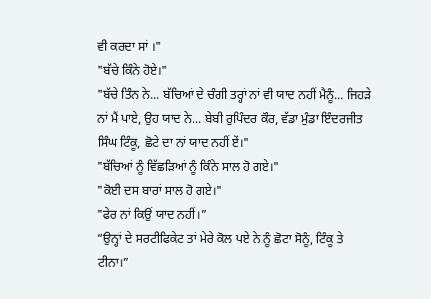ਵੀ ਕਰਦਾ ਸਾਂ ।"
"ਬੱਚੇ ਕਿੰਨੇ ਹੋਏ।"
"ਬੱਚੇ ਤਿੰਨ ਨੇ... ਬੱਚਿਆਂ ਦੇ ਚੰਗੀ ਤਰ੍ਹਾਂ ਨਾਂ ਵੀ ਯਾਦ ਨਹੀਂ ਮੈਨੂੰ... ਜਿਹੜੇ ਨਾਂ ਮੈਂ ਪਾਏ, ਉਹ ਯਾਦ ਨੇ... ਬੇਬੀ ਰੁਪਿੰਦਰ ਕੌਰ, ਵੱਡਾ ਮੁੰਡਾ ਇੰਦਰਜੀਤ ਸਿੰਘ ਟਿੰਕੂ, ਛੋਟੇ ਦਾ ਨਾਂ ਯਾਦ ਨਹੀਂ ਏਂ।"
"ਬੱਚਿਆਂ ਨੂੰ ਵਿੱਛੜਿਆਂ ਨੂੰ ਕਿੰਨੇ ਸਾਲ ਹੋ ਗਏ।"
"ਕੋਈ ਦਸ ਬਾਰਾਂ ਸਾਲ ਹੋ ਗਏ।"
"ਫੇਰ ਨਾਂ ਕਿਉਂ ਯਾਦ ਨਹੀਂ।”
“ਉਨ੍ਹਾਂ ਦੇ ਸਰਟੀਫਿਕੇਟ ਤਾਂ ਮੇਰੇ ਕੋਲ ਪਏ ਨੇ ਨੂੰ ਛੋਟਾ ਸੋਨੂੰ, ਟਿੰਕੂ ਤੇ ਟੀਨਾ।”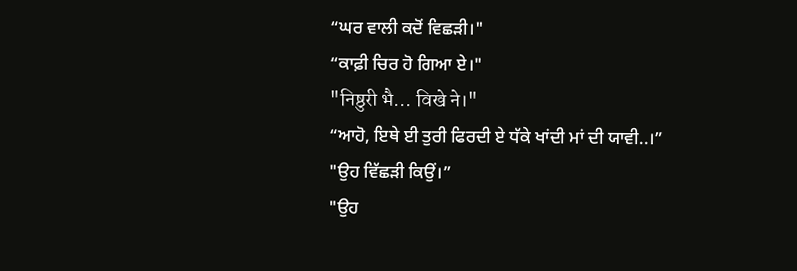“ਘਰ ਵਾਲੀ ਕਦੋਂ ਵਿਛੜੀ।"
“ਕਾਫ਼ੀ ਚਿਰ ਹੋ ਗਿਆ ਏ।"
"निष्ठुरी भै... विखे ने।"
“ਆਹੋ, ਇਥੇ ਈ ਤੁਰੀ ਫਿਰਦੀ ਏ ਧੱਕੇ ਖਾਂਦੀ ਮਾਂ ਦੀ ਯਾਵੀ..।”
"ਉਹ ਵਿੱਛੜੀ ਕਿਉਂ।”
"ਉਹ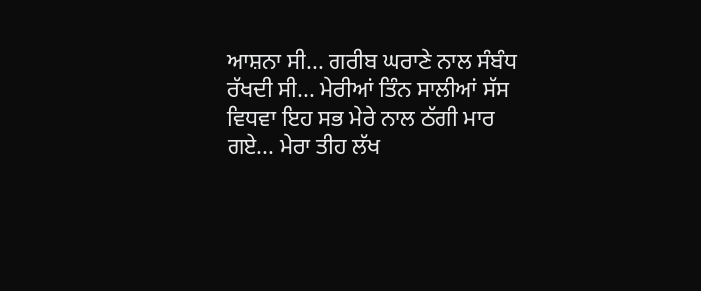ਆਸ਼ਨਾ ਸੀ... ਗਰੀਬ ਘਰਾਣੇ ਨਾਲ ਸੰਬੰਧ ਰੱਖਦੀ ਸੀ... ਮੇਰੀਆਂ ਤਿੰਨ ਸਾਲੀਆਂ ਸੱਸ ਵਿਧਵਾ ਇਹ ਸਭ ਮੇਰੇ ਨਾਲ ਠੱਗੀ ਮਾਰ ਗਏ... ਮੇਰਾ ਤੀਹ ਲੱਖ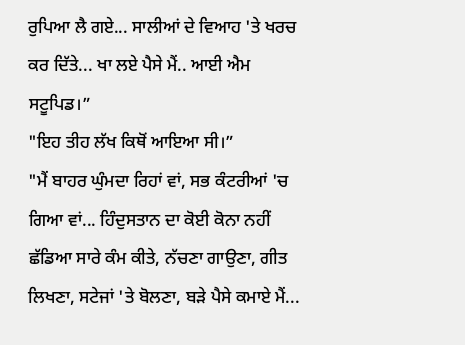ਰੁਪਿਆ ਲੈ ਗਏ... ਸਾਲੀਆਂ ਦੇ ਵਿਆਹ 'ਤੇ ਖਰਚ ਕਰ ਦਿੱਤੇ... ਖਾ ਲਏ ਪੈਸੇ ਮੈਂ.. ਆਈ ਐਮ ਸਟੂਪਿਡ।”
"ਇਹ ਤੀਹ ਲੱਖ ਕਿਥੋਂ ਆਇਆ ਸੀ।”
"ਮੈਂ ਬਾਹਰ ਘੁੰਮਦਾ ਰਿਹਾਂ ਵਾਂ, ਸਭ ਕੰਟਰੀਆਂ 'ਚ ਗਿਆ ਵਾਂ... ਹਿੰਦੁਸਤਾਨ ਦਾ ਕੋਈ ਕੋਨਾ ਨਹੀਂ ਛੱਡਿਆ ਸਾਰੇ ਕੰਮ ਕੀਤੇ, ਨੱਚਣਾ ਗਾਉਣਾ, ਗੀਤ ਲਿਖਣਾ, ਸਟੇਜਾਂ 'ਤੇ ਬੋਲਣਾ, ਬੜੇ ਪੈਸੇ ਕਮਾਏ ਮੈਂ...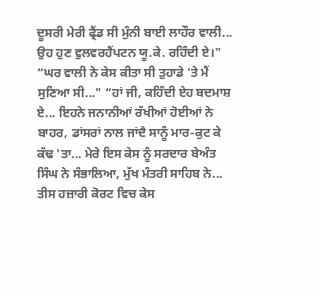ਦੂਸਰੀ ਮੇਰੀ ਫ੍ਰੈਂਡ ਸੀ ਮੁੰਨੀ ਬਾਈ ਲਾਹੌਰ ਵਾਲੀ... ਉਹ ਹੁਣ ਵੁਲਵਰਹੈਂਪਟਨ ਯੂ.ਕੇ. ਰਹਿੰਦੀ ਏ।"
“ਘਰ ਵਾਲੀ ਨੇ ਕੇਸ ਕੀਤਾ ਸੀ ਤੁਹਾਡੇ 'ਤੇ ਮੈਂ ਸੁਣਿਆ ਸੀ..." “ਹਾਂ ਜੀ, ਕਹਿੰਦੀ ਏਹ ਬਦਮਾਸ਼ ਏ... ਇਹਨੇ ਜਨਾਨੀਆਂ ਰੱਖੀਆਂ ਹੋਈਆਂ ਨੇ ਬਾਹਰ, ਡਾਂਸਰਾਂ ਨਾਲ ਜਾਂਦੈ ਸਾਨੂੰ ਮਾਰ-ਕੁਟ ਕੇ ਕੱਢ 'ਤਾ... ਮੇਰੇ ਇਸ ਕੇਸ ਨੂੰ ਸਰਦਾਰ ਬੇਅੰਤ ਸਿੰਘ ਨੇ ਸੰਭਾਲਿਆ, ਮੁੱਖ ਮੰਤਰੀ ਸਾਹਿਬ ਨੇ... ਤੀਸ ਹਜ਼ਾਰੀ ਕੋਰਟ ਵਿਚ ਕੇਸ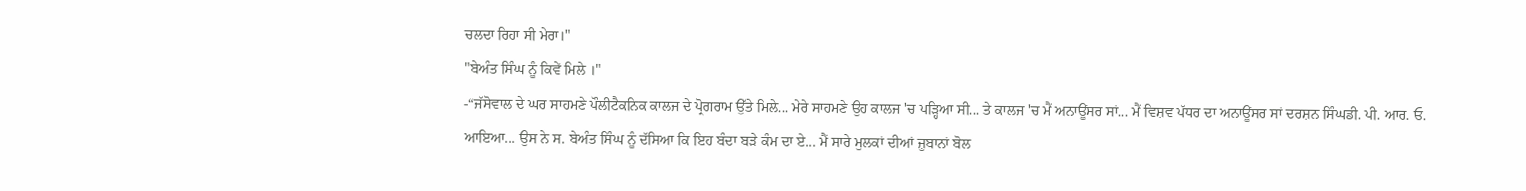ਚਲਦਾ ਰਿਹਾ ਸੀ ਮੇਰਾ।"
"ਬੇਅੰਤ ਸਿੰਘ ਨੂੰ ਕਿਵੇਂ ਮਿਲੇ ।"
-“ਜੱਸੋਵਾਲ ਦੇ ਘਰ ਸਾਹਮਣੇ ਪੌਲੀਟੈਕਨਿਕ ਕਾਲਜ ਦੇ ਪ੍ਰੋਗਰਾਮ ਉੱਤੇ ਮਿਲੇ... ਮੇਰੇ ਸਾਹਮਣੇ ਉਹ ਕਾਲਜ 'ਚ ਪੜ੍ਹਿਆ ਸੀ... ਤੇ ਕਾਲਜ 'ਚ ਮੈਂ ਅਨਾਊਂਸਰ ਸਾਂ... ਮੈਂ ਵਿਸ਼ਵ ਪੱਧਰ ਦਾ ਅਨਾਊਂਸਰ ਸਾਂ ਦਰਸ਼ਨ ਸਿੰਘਡੀ. ਪੀ. ਆਰ. ਓ. ਆਇਆ... ਉਸ ਨੇ ਸ. ਬੇਅੰਤ ਸਿੰਘ ਨੂੰ ਦੱਸਿਆ ਕਿ ਇਹ ਬੰਦਾ ਬੜੇ ਕੰਮ ਦਾ ਏ... ਮੈਂ ਸਾਰੇ ਮੁਲਕਾਂ ਦੀਆਂ ਜ਼ੁਬਾਨਾਂ ਬੋਲ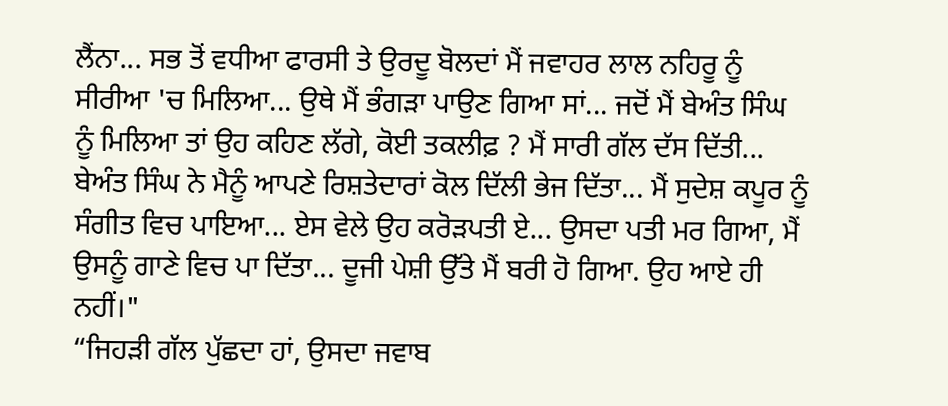ਲੈਂਨਾ... ਸਭ ਤੋਂ ਵਧੀਆ ਫਾਰਸੀ ਤੇ ਉਰਦੂ ਬੋਲਦਾਂ ਮੈਂ ਜਵਾਹਰ ਲਾਲ ਨਹਿਰੂ ਨੂੰ ਸੀਰੀਆ 'ਚ ਮਿਲਿਆ... ਉਥੇ ਮੈਂ ਭੰਗੜਾ ਪਾਉਣ ਗਿਆ ਸਾਂ... ਜਦੋਂ ਮੈਂ ਬੇਅੰਤ ਸਿੰਘ ਨੂੰ ਮਿਲਿਆ ਤਾਂ ਉਹ ਕਹਿਣ ਲੱਗੇ, ਕੋਈ ਤਕਲੀਫ਼ ? ਮੈਂ ਸਾਰੀ ਗੱਲ ਦੱਸ ਦਿੱਤੀ... ਬੇਅੰਤ ਸਿੰਘ ਨੇ ਮੈਨੂੰ ਆਪਣੇ ਰਿਸ਼ਤੇਦਾਰਾਂ ਕੋਲ ਦਿੱਲੀ ਭੇਜ ਦਿੱਤਾ... ਮੈਂ ਸੁਦੇਸ਼ ਕਪੂਰ ਨੂੰ ਸੰਗੀਤ ਵਿਚ ਪਾਇਆ... ਏਸ ਵੇਲੇ ਉਹ ਕਰੋੜਪਤੀ ਏ... ਉਸਦਾ ਪਤੀ ਮਰ ਗਿਆ, ਮੈਂ ਉਸਨੂੰ ਗਾਣੇ ਵਿਚ ਪਾ ਦਿੱਤਾ... ਦੂਜੀ ਪੇਸ਼ੀ ਉੱਤੇ ਮੈਂ ਬਰੀ ਹੋ ਗਿਆ. ਉਹ ਆਏ ਹੀ ਨਹੀਂ।"
“ਜਿਹੜੀ ਗੱਲ ਪੁੱਛਦਾ ਹਾਂ, ਉਸਦਾ ਜਵਾਬ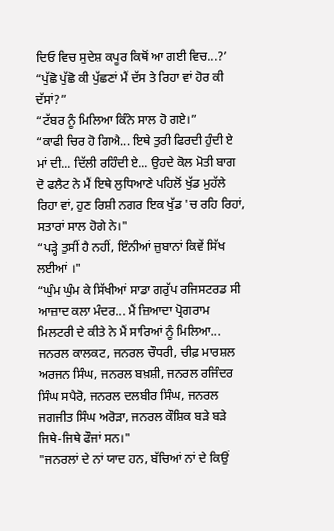ਦਿਓ ਵਿਚ ਸੁਦੇਸ਼ ਕਪੂਰ ਕਿਥੋਂ ਆ ਗਈ ਵਿਚ...?’
“ਪੁੱਛੋ ਪੁੱਛੋ ਕੀ ਪੁੱਛਣਾਂ ਮੈਂ ਦੱਸ ਤੇ ਰਿਹਾ ਵਾਂ ਹੋਰ ਕੀ ਦੱਸਾਂ?”
“ਟੱਬਰ ਨੂੰ ਮਿਲਿਆ ਕਿੰਨੇ ਸਾਲ ਹੋ ਗਏ।”
“ਕਾਫੀ ਚਿਰ ਹੋ ਗਿਐ... ਇਥੇ ਤੁਰੀ ਫਿਰਦੀ ਹੁੰਦੀ ਏ ਮਾਂ ਦੀ... ਦਿੱਲੀ ਰਹਿੰਦੀ ਏ... ਉਹਦੇ ਕੋਲ ਮੋਤੀ ਬਾਗ ਦੋ ਫਲੈਟ ਨੇ ਮੈਂ ਇਥੇ ਲੁਧਿਆਣੇ ਪਹਿਲੋਂ ਖੁੱਡ ਮੁਹੱਲੇ ਰਿਹਾ ਵਾਂ, ਹੁਣ ਰਿਸ਼ੀ ਨਗਰ ਇਕ ਖੁੱਡ 'ਚ ਰਹਿ ਰਿਹਾਂ, ਸਤਾਰਾਂ ਸਾਲ ਹੋਗੇ ਨੇ।"
“ਪੜ੍ਹੇ ਤੁਸੀਂ ਹੈ ਨਹੀਂ, ਇੰਨੀਆਂ ਜ਼ੁਬਾਨਾਂ ਕਿਵੇਂ ਸਿੱਖ ਲਈਆਂ ।"
“ਘੁੰਮ ਘੁੰਮ ਕੇ ਸਿੱਖੀਆਂ ਸਾਡਾ ਗਰੁੱਪ ਰਜਿਸਟਰਡ ਸੀ ਆਜ਼ਾਦ ਕਲਾ ਮੰਦਰ... ਮੈਂ ਜ਼ਿਆਦਾ ਪ੍ਰੋਗਰਾਮ ਮਿਲਟਰੀ ਦੇ ਕੀਤੇ ਨੇ ਮੈਂ ਸਾਰਿਆਂ ਨੂੰ ਮਿਲਿਆ... ਜਨਰਲ ਕਾਲਕਟ, ਜਨਰਲ ਚੌਧਰੀ, ਚੀਫ਼ ਮਾਰਸ਼ਲ ਅਰਜਨ ਸਿੰਘ, ਜਨਰਲ ਬਖ਼ਸ਼ੀ, ਜਨਰਲ ਰਜਿੰਦਰ ਸਿੰਘ ਸਪੈਰੋ, ਜਨਰਲ ਦਲਬੀਰ ਸਿੰਘ, ਜਨਰਲ ਜਗਜੀਤ ਸਿੰਘ ਅਰੋੜਾ, ਜਨਰਲ ਕੌਸ਼ਿਕ ਬੜੇ ਬੜੇ ਜਿਥੇ-ਜਿਥੇ ਫੌਜਾਂ ਸਨ।"
"ਜਨਰਲਾਂ ਦੇ ਨਾਂ ਯਾਦ ਹਨ, ਬੱਚਿਆਂ ਨਾਂ ਦੇ ਕਿਉਂ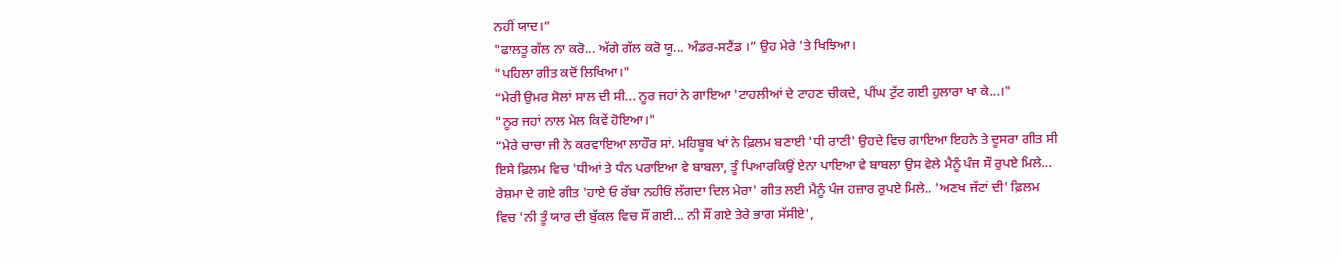ਨਹੀਂ ਯਾਦ।”
"ਫਾਲਤੂ ਗੱਲ ਨਾ ਕਰੋ... ਅੱਗੇ ਗੱਲ ਕਰੋ ਯੂ... ਅੰਡਰ-ਸਟੈਂਡ ।” ਉਹ ਮੇਰੇ 'ਤੇ ਖਿਝਿਆ।
"ਪਹਿਲਾ ਗੀਤ ਕਦੋਂ ਲਿਖਿਆ।"
“ਮੇਰੀ ਉਮਰ ਸੋਲਾਂ ਸਾਲ ਦੀ ਸੀ... ਨੂਰ ਜਹਾਂ ਨੇ ਗਾਇਆ 'ਟਾਹਲੀਆਂ ਦੇ ਟਾਹਣ ਚੀਕਦੇ, ਪੀਂਘ ਟੁੱਟ ਗਈ ਹੁਲਾਰਾ ਖਾ ਕੇ...।"
"ਨੂਰ ਜਹਾਂ ਨਾਲ ਮੇਲ ਕਿਵੇਂ ਹੋਇਆ।"
“ਮੇਰੇ ਚਾਚਾ ਜੀ ਨੇ ਕਰਵਾਇਆ ਲਾਹੌਰ ਸਾਂ. ਮਹਿਬੂਬ ਖਾਂ ਨੇ ਫ਼ਿਲਮ ਬਣਾਈ 'ਧੀ ਰਾਣੀ' ਉਹਦੇ ਵਿਚ ਗਾਇਆ ਇਹਨੇ ਤੇ ਦੂਸਰਾ ਗੀਤ ਸੀ ਇਸੇ ਫ਼ਿਲਮ ਵਿਚ 'ਧੀਆਂ ਤੇ ਧੰਨ ਪਰਾਇਆ ਵੇ ਬਾਬਲਾ, ਤੂੰ ਪਿਆਰਕਿਉਂ ਏਨਾ ਪਾਇਆ ਵੇ ਬਾਬਲਾ ਉਸ ਵੇਲੇ ਮੈਨੂੰ ਪੰਜ ਸੌ ਰੁਪਏ ਮਿਲੇ... ਰੇਸ਼ਮਾ ਦੇ ਗਏ ਗੀਤ 'ਹਾਏ ਓ ਰੱਬਾ ਨਹੀਓਂ ਲੱਗਦਾ ਦਿਲ ਮੇਰਾ' ਗੀਤ ਲਈ ਮੈਨੂੰ ਪੰਜ ਹਜ਼ਾਰ ਰੁਪਏ ਮਿਲੇ.. 'ਅਣਖ ਜੱਟਾਂ ਦੀ' ਫ਼ਿਲਮ ਵਿਚ 'ਨੀ ਤੂੰ ਯਾਰ ਦੀ ਬੁੱਕਲ ਵਿਚ ਸੌਂ ਗਈ... ਨੀ ਸੌਂ ਗਏ ਤੇਰੇ ਭਾਗ ਸੱਸੀਏ',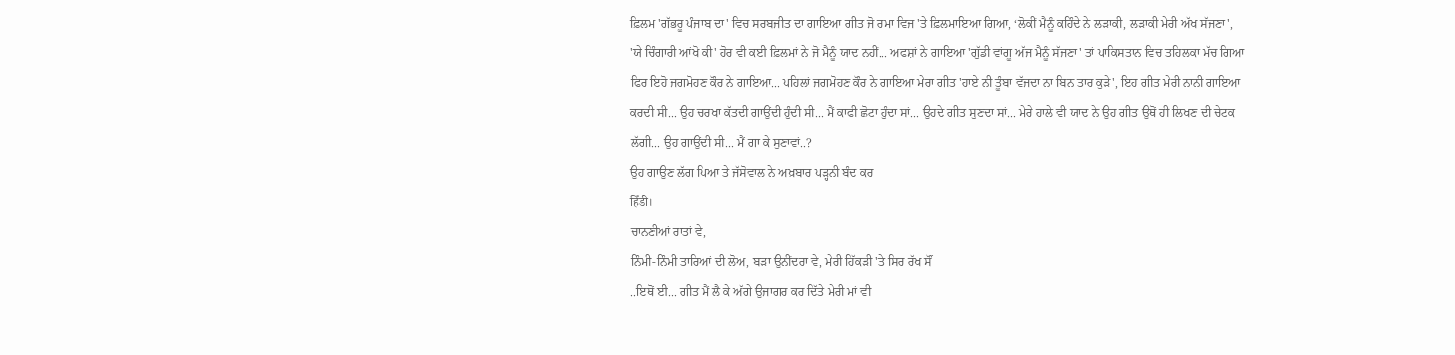ਫ਼ਿਲਮ 'ਗੱਭਰੂ ਪੰਜਾਬ ਦਾ' ਵਿਚ ਸਰਬਜੀਤ ਦਾ ਗਾਇਆ ਗੀਤ ਜੋ ਰਮਾ ਵਿਜ 'ਤੇ ਫ਼ਿਲਮਾਇਆ ਗਿਆ, ‘ਲੋਕੀਂ ਮੈਨੂੰ ਕਹਿੰਦੇ ਨੇ ਲੜਾਕੀ, ਲੜਾਕੀ ਮੇਰੀ ਅੱਖ ਸੱਜਣਾ', 'ਯੇ ਚਿੰਗਾਰੀ ਆਂਖੋ ਕੀ' ਹੋਰ ਵੀ ਕਈ ਫ਼ਿਲਮਾਂ ਨੇ ਜੋ ਮੈਨੂੰ ਯਾਦ ਨਹੀਂ... ਅਫਸ਼ਾਂ ਨੇ ਗਾਇਆ 'ਗੁੱਡੀ ਵਾਂਗੂ ਅੱਜ ਮੈਨੂੰ ਸੱਜਣਾ' ਤਾਂ ਪਾਕਿਸਤਾਨ ਵਿਚ ਤਹਿਲਕਾ ਮੱਚ ਗਿਆ ਫਿਰ ਇਹੋ ਜਗਮੋਹਣ ਕੌਰ ਨੇ ਗਾਇਆ... ਪਹਿਲਾਂ ਜਗਮੋਹਣ ਕੌਰ ਨੇ ਗਾਇਆ ਮੇਰਾ ਗੀਤ 'ਹਾਏ ਨੀ ਤੂੰਬਾ ਵੱਜਦਾ ਨਾ ਬਿਨ ਤਾਰ ਕੁੜੇ', ਇਹ ਗੀਤ ਮੇਰੀ ਨਾਨੀ ਗਾਇਆ ਕਰਦੀ ਸੀ... ਉਹ ਚਰਖਾ ਕੱਤਦੀ ਗਾਉਂਦੀ ਹੁੰਦੀ ਸੀ... ਮੈਂ ਕਾਫੀ ਛੋਟਾ ਹੁੰਦਾ ਸਾਂ... ਉਹਦੇ ਗੀਤ ਸੁਣਦਾ ਸਾਂ... ਮੇਰੇ ਹਾਲੇ ਵੀ ਯਾਦ ਨੇ ਉਹ ਗੀਤ ਉਥੋਂ ਹੀ ਲਿਖਣ ਦੀ ਚੇਟਕ ਲੱਗੀ... ਉਹ ਗਾਉਂਦੀ ਸੀ... ਮੈਂ ਗਾ ਕੇ ਸੁਣਾਵਾਂ..?
ਉਹ ਗਾਉਣ ਲੱਗ ਪਿਆ ਤੇ ਜੱਸੋਵਾਲ ਨੇ ਅਖ਼ਬਾਰ ਪੜ੍ਹਨੀ ਬੰਦ ਕਰ
हिँडी।
ਚਾਨਣੀਆਂ ਰਾਤਾਂ ਵੇ,
ਨਿੰਮੀ-ਨਿੰਮੀ ਤਾਰਿਆਂ ਦੀ ਲੋਅ, ਬੜਾ ਉਨੀਂਦਰਾ ਵੇ, ਮੇਰੀ ਹਿੱਕੜੀ 'ਤੇ ਸਿਰ ਰੱਖ ਸੌਂ
..ਇਥੋਂ ਈ... ਗੀਤ ਮੈਂ ਲੈ ਕੇ ਅੱਗੇ ਉਜਾਗਰ ਕਰ ਦਿੱਤੇ ਮੇਰੀ ਮਾਂ ਵੀ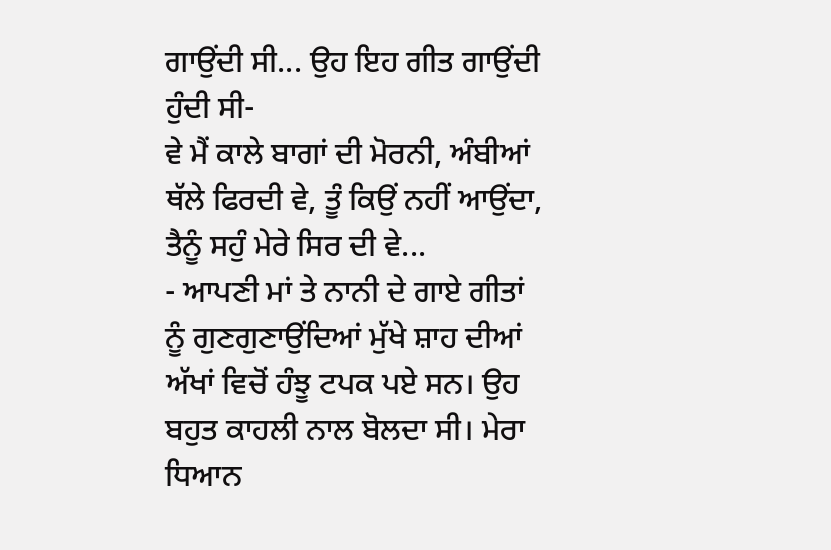ਗਾਉਂਦੀ ਸੀ... ਉਹ ਇਹ ਗੀਤ ਗਾਉਂਦੀ ਹੁੰਦੀ ਸੀ-
ਵੇ ਮੈਂ ਕਾਲੇ ਬਾਗਾਂ ਦੀ ਮੋਰਨੀ, ਅੰਬੀਆਂ ਥੱਲੇ ਫਿਰਦੀ ਵੇ, ਤੂੰ ਕਿਉਂ ਨਹੀਂ ਆਉਂਦਾ, ਤੈਨੂੰ ਸਹੁੰ ਮੇਰੇ ਸਿਰ ਦੀ ਵੇ...
- ਆਪਣੀ ਮਾਂ ਤੇ ਨਾਨੀ ਦੇ ਗਾਏ ਗੀਤਾਂ ਨੂੰ ਗੁਣਗੁਣਾਉਂਦਿਆਂ ਮੁੱਖੇ ਸ਼ਾਹ ਦੀਆਂ ਅੱਖਾਂ ਵਿਚੋਂ ਹੰਝੂ ਟਪਕ ਪਏ ਸਨ। ਉਹ ਬਹੁਤ ਕਾਹਲੀ ਨਾਲ ਬੋਲਦਾ ਸੀ। ਮੇਰਾ ਧਿਆਨ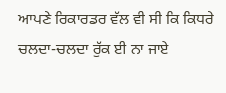ਆਪਣੇ ਰਿਕਾਰਡਰ ਵੱਲ ਵੀ ਸੀ ਕਿ ਕਿਧਰੇ ਚਲਦਾ-ਚਲਦਾ ਰੁੱਕ ਈ ਨਾ ਜਾਏ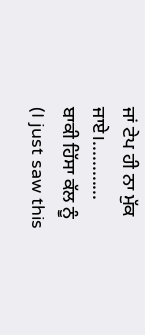ਜਾਂ ਟੇਪ ਹੀ ਨਾ ਮੁੱਕ ਜਾਏ।............
ਬਾਕੀ ਹਿੱਸਾ ਕੱਲ ਨੂੰ
(I just saw this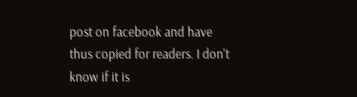post on facebook and have thus copied for readers. I don't know if it is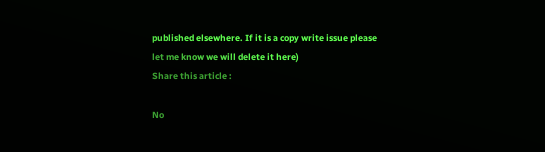published elsewhere. If it is a copy write issue please let me know we will delete it here)
Share this article :

No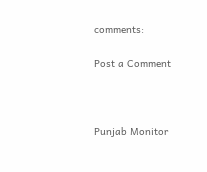comments:

Post a Comment



Punjab Monitor